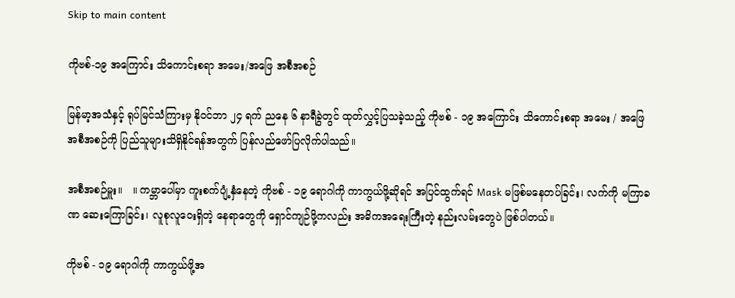Skip to main content

ကိုဗစ်-၁၉ အကြောင်း သိကောင်းစရာ အမေး/အဖြေ အစီအစဉ်

မြန်မာ့အသံနှင့် ရုပ်မြင်သံကြားမှ နိုဝင်ဘာ ၂၄ ရက် ညနေ ၆ နာရီခွဲတွင် ထုတ်လွှင့်ပြသခဲ့သည့် ကိုဗစ် - ၁၉ အကြောင်း သိကောင်းစရာ အမေး / အဖြေ အစီအစဉ်ကို ပြည်သူများသိရှိနိုင်ရန်အတွက် ပြန်လည်ဖော်ပြလိုက်ပါသည်။

အစီအစဉ်မှူး။   ။ ကမ္ဘာပေါ်မှာ ကူးစက်ပျံ့နှံနေတဲ့ ကိုဗစ် - ၁၉ ရောဂါကို ကာကွယ်ဖို့ဆိုရင် အပြင်ထွက်ရင် Mask မဖြစ်မနေတပ်ခြင်း၊ လက်ကို မကြာခဏ ဆေးကြောခြင်း၊ လူစုလူဝေးရှိတဲ့ နေရာတွေကို ရှောင်ကျဉ်ဖို့ကလည်း အဓိကအရေးကြီးတဲ့ နည်းလမ်းတွေပဲ ဖြစ်ပါတယ်။

ကိုဗစ် - ၁၉ ရောဂါကို ကာကွယ်ဖို့အ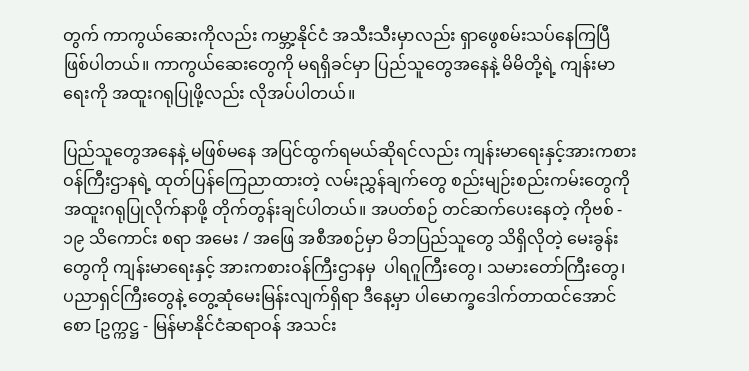တွက် ကာကွယ်ဆေးကိုလည်း ကမ္ဘာ့နိုင်ငံ အသီးသီးမှာလည်း ရှာဖွေစမ်းသပ်နေကြပြီ ဖြစ်ပါတယ်။ ကာကွယ်ဆေးတွေကို မရရှိခင်မှာ ပြည်သူတွေအနေနဲ့ မိမိတို့ရဲ့ ကျန်းမာရေးကို အထူးဂရုပြုဖို့လည်း လိုအပ်ပါတယ်။

ပြည်သူတွေအနေနဲ့ မဖြစ်မနေ အပြင်ထွက်ရမယ်ဆိုရင်လည်း ကျန်းမာရေးနှင့်အားကစားဝန်ကြီးဌာနရဲ့ ထုတ်ပြန်ကြေညာထားတဲ့ လမ်းညွှန်ချက်တွေ စည်းမျဉ်းစည်းကမ်းတွေကို အထူးဂရုပြုလိုက်နာဖို့ တိုက်တွန်းချင်ပါတယ်။ အပတ်စဉ် တင်ဆက်ပေးနေတဲ့ ကိုဗစ် - ၁၉ သိကောင်း စရာ အမေး / အဖြေ အစီအစဉ်မှာ မိဘပြည်သူတွေ သိရှိလိုတဲ့ မေးခွန်းတွေကို ကျန်းမာရေးနှင့် အားကစားဝန်ကြီးဌာနမှ  ပါရဂူကြီးတွေ၊ သမားတော်ကြီးတွေ၊ ပညာရှင်ကြီးတွေနဲ့ တွေ့ဆုံမေးမြန်းလျက်ရှိရာ ဒီနေ့မှာ ပါမောက္ခဒေါက်တာထင်အောင်စော [ဥက္ကဋ္ဌ - မြန်မာနိုင်ငံဆရာဝန် အသင်း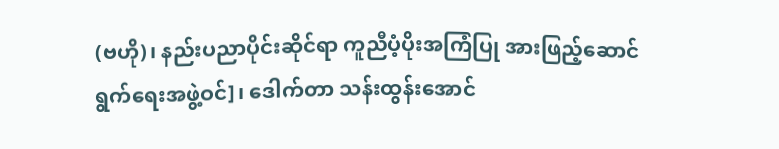(ဗဟို)၊ နည်းပညာပိုင်းဆိုင်ရာ ကူညီပံ့ပိုးအကြံပြု အားဖြည့်ဆောင်ရွက်ရေးအဖွဲ့ဝင်]၊ ဒေါက်တာ သန်းထွန်းအောင်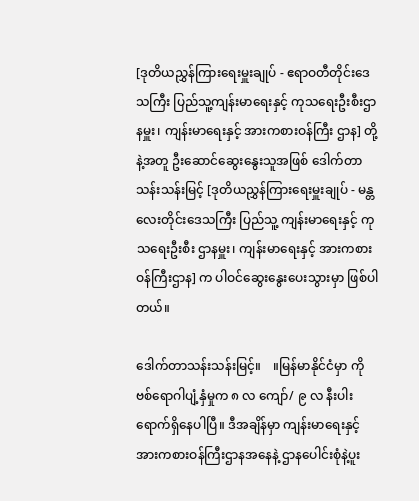[ဒုတိယညွှန်ကြားရေးမှူးချုပ် - ဧရာဝတီတိုင်းဒေသကြီး ပြည်သူ့ကျန်းမာရေးနှင့် ကုသရေးဦးစီးဌာနမှူး၊ ကျန်းမာရေးနှင့် အားကစားဝန်ကြီး ဌာန] တို့နဲ့အတူ ဦးဆောင်ဆွေးနွေးသူအဖြစ် ဒေါက်တာသန်းသန်းမြင့် [ဒုတိယညွှန်ကြားရေးမှူးချုပ် - မန္တလေးတိုင်းဒေသကြီး ပြည်သူ့ ကျန်းမာရေးနှင့် ကုသရေးဦးစီး ဌာနမှူး၊ ကျန်းမာရေးနှင့် အားကစားဝန်ကြီးဌာန] က ပါဝင်ဆွေးနွေးပေးသွားမှာ ဖြစ်ပါတယ်။

ဒေါက်တာသန်းသန်းမြင့်။    ။မြန်မာနိုင်ငံမှာ ကိုဗစ်ရောဂါပျံ့နှံမှုက ၈ လ ကျော်/ ၉ လ နီးပါးရောက်ရှိနေပါပြီ။ ဒီအချိန်မှာ ကျန်းမာရေးနှင့် အားကစားဝန်ကြီးဌာနအနေနဲ့ ဌာနပေါင်းစုံနဲ့ပူး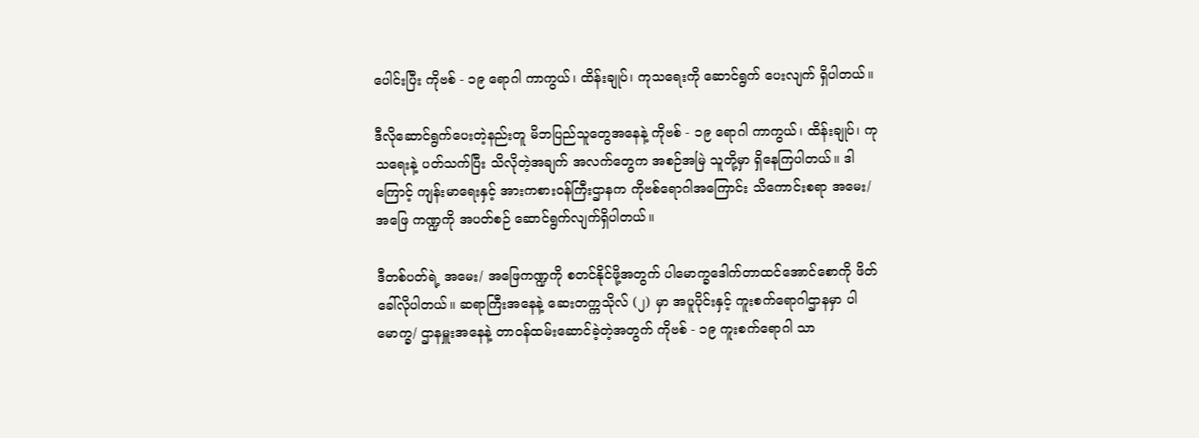ပေါင်းပြီး ကိုဗစ် - ၁၉ ရောဂါ ကာကွယ်၊ ထိန်းချုပ်၊ ကုသရေးကို ဆောင်ရွက် ပေးလျက် ရှိပါတယ်။

ဒီလိုဆောင်ရွက်ပေးတဲ့နည်းတူ မိဘပြည်သူတွေအနေနဲ့ ကိုဗစ် - ၁၉ ရောဂါ ကာကွယ်၊ ထိန်းချုပ်၊ ကုသရေးနဲ့ ပတ်သက်ပြီး သိလိုတဲ့အချက် အလက်တွေက အစဉ်အမြဲ သူတို့မှာ ရှိနေကြပါတယ်။ ဒါကြောင့် ကျန်းမာရေးနှင့် အားကစားဝန်ကြီးဌာနက ကိုဗစ်ရောဂါအကြောင်း သိကောင်းစရာ အမေး/ အဖြေ ကဏ္ဍကို အပတ်စဉ် ဆောင်ရွက်လျက်ရှိပါတယ်။

ဒီတစ်ပတ်ရဲ့ အမေး/ အဖြေကဏ္ဍကို စတင်နိုင်ဖို့အတွက် ပါမောက္ခဒေါက်တာထင်အောင်စောကို ဖိတ်ခေါ်လိုပါတယ်။ ဆရာကြီးအနေနဲ့ ဆေးတက္ကသိုလ် (၂) မှာ အပူပိုင်းနှင့် ကူးစက်ရောဂါဌာနမှာ ပါမောက္ခ/ ဌာနမှူးအနေနဲ့ တာဝန်ထမ်းဆောင်ခဲ့တဲ့အတွက် ကိုဗစ် - ၁၉ ကူးစက်ရောဂါ သာ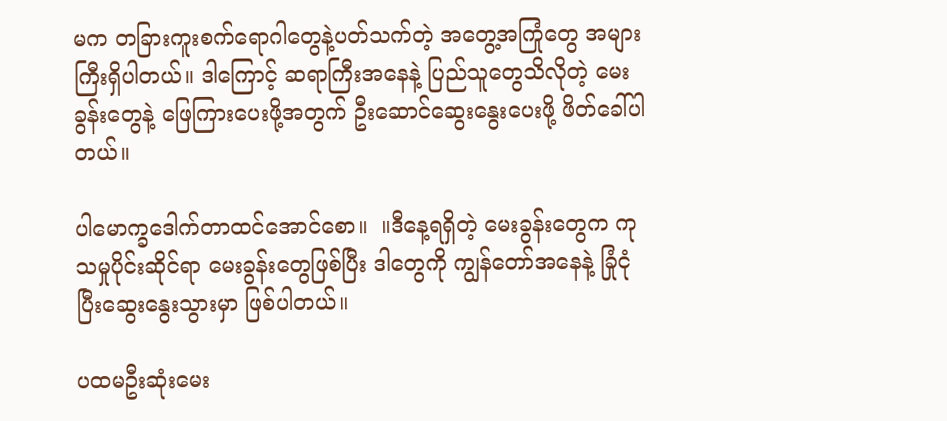မက တခြားကူးစက်ရောဂါတွေနဲ့ပတ်သက်တဲ့ အတွေ့အကြုံတွေ အများကြီးရှိပါတယ်။ ဒါကြောင့် ဆရာကြီးအနေနဲ့ ပြည်သူတွေသိလိုတဲ့ မေးခွန်းတွေနဲ့ ဖြေကြားပေးဖို့အတွက် ဦးဆောင်ဆွေးနွေးပေးဖို့ ဖိတ်ခေါ်ပါတယ်။

ပါမောက္ခဒေါက်တာထင်အောင်စော။  ။ဒီနေ့ရရှိတဲ့ မေးခွန်းတွေက ကုသမှုပိုင်းဆိုင်ရာ မေးခွန်းတွေဖြစ်ပြီး ဒါတွေကို ကျွန်တော်အနေနဲ့ ခြုံငုံပြီးဆွေးနွေးသွားမှာ ဖြစ်ပါတယ်။

ပထမဦးဆုံးမေး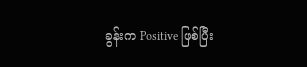ခွန်းက Positive ဖြစ်ပြီး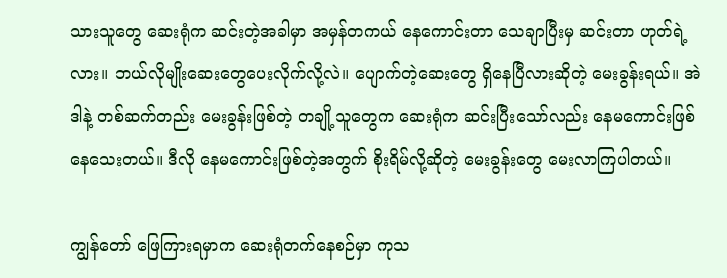သားသူတွေ ဆေးရုံက ဆင်းတဲ့အခါမှာ အမှန်တကယ် နေကောင်းတာ သေချာပြီးမှ ဆင်းတာ ဟုတ်ရဲ့လား။ ဘယ်လိုမျိုးဆေးတွေပေးလိုက်လို့လဲ။ ပျောက်တဲ့ဆေးတွေ ရှိနေပြီလားဆိုတဲ့ မေးခွန်းရယ်။ အဲဒါနဲ့ တစ်ဆက်တည်း မေးခွန်းဖြစ်တဲ့ တချို့သူတွေက ဆေးရုံက ဆင်းပြီးသော်လည်း နေမကောင်းဖြစ်နေသေးတယ်။ ဒီလို နေမကောင်းဖြစ်တဲ့အတွက် စိုးရိမ်လို့ဆိုတဲ့ မေးခွန်းတွေ မေးလာကြပါတယ်။

ကျွန်တော် ဖြေကြားရမှာက ဆေးရုံတက်နေစဉ်မှာ ကုသ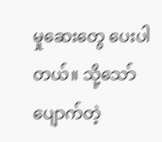မှုဆေးတွေ ပေးပါတယ်။ သို့သော် ပျောက်တဲ့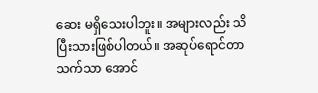ဆေး မရှိသေးပါဘူး။ အများလည်း သိပြီးသားဖြစ်ပါတယ်။ အဆုပ်ရောင်တာ သက်သာ အောင်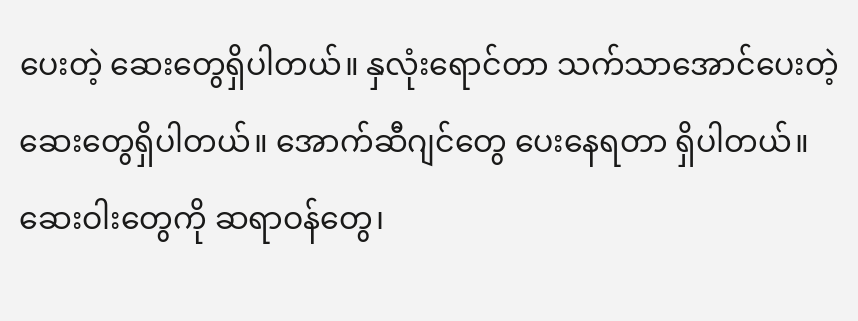ပေးတဲ့ ဆေးတွေရှိပါတယ်။ နှလုံးရောင်တာ သက်သာအောင်ပေးတဲ့ ဆေးတွေရှိပါတယ်။ အောက်ဆီဂျင်တွေ ပေးနေရတာ ရှိပါတယ်။ ဆေးဝါးတွေကို ဆရာဝန်တွေ၊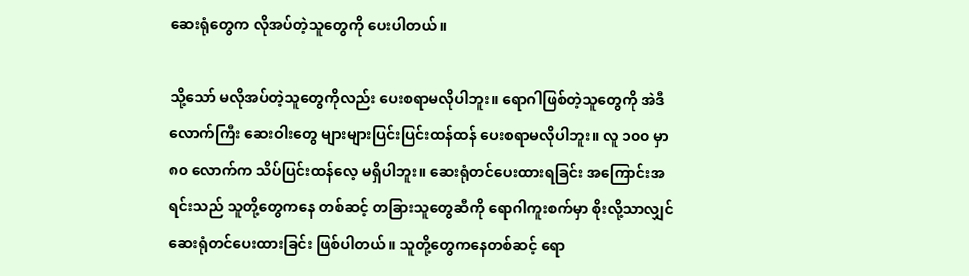ဆေးရုံတွေက လိုအပ်တဲ့သူတွေကို ပေးပါတယ်။

သို့သော် မလိုအပ်တဲ့သူတွေကိုလည်း ပေးစရာမလိုပါဘူး။ ရောဂါဖြစ်တဲ့သူတွေကို အဲဒီ လောက်ကြီး ဆေးဝါးတွေ များများပြင်းပြင်းထန်ထန် ပေးစရာမလိုပါဘူး။ လူ ၁၀၀ မှာ ၈၀ လောက်က သိပ်ပြင်းထန်လေ့ မရှိပါဘူး။ ဆေးရုံတင်ပေးထားရခြင်း အကြောင်းအရင်းသည် သူတို့တွေကနေ တစ်ဆင့် တခြားသူတွေဆီကို ရောဂါကူးစက်မှာ စိုးလို့သာလျှင် ဆေးရုံတင်ပေးထားခြင်း ဖြစ်ပါတယ်။ သူတို့တွေကနေတစ်ဆင့် ရော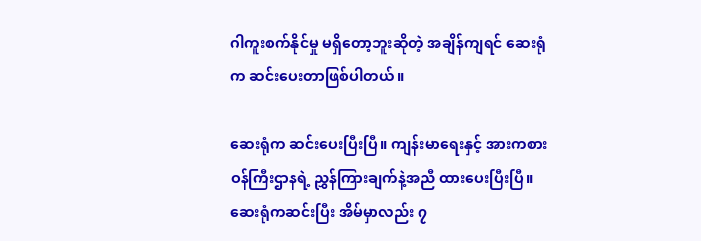ဂါကူးစက်နိုင်မှု မရှိတော့ဘူးဆိုတဲ့ အချိန်ကျရင် ဆေးရုံက ဆင်းပေးတာဖြစ်ပါတယ်။

ဆေးရုံက ဆင်းပေးပြီးပြီ။ ကျန်းမာရေးနှင့် အားကစားဝန်ကြီးဌာနရဲ့ ညွှန်ကြားချက်နဲ့အညီ ထားပေးပြီးပြီ။ ဆေးရုံကဆင်းပြီး အိမ်မှာလည်း ၇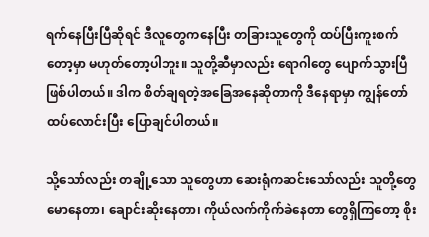ရက်နေပြီးပြီဆိုရင် ဒီလူတွေကနေပြီး တခြားသူတွေကို ထပ်ပြီးကူးစက်တော့မှာ မဟုတ်တော့ပါဘူး။ သူတို့ဆီမှာလည်း ရောဂါတွေ ပျောက်သွားပြီ ဖြစ်ပါတယ်။ ဒါက စိတ်ချရတဲ့အခြေအနေဆိုတာကို ဒီနေရာမှာ ကျွန်တော် ထပ်လောင်းပြီး ပြောချင်ပါတယ်။

သို့သော်လည်း တချို့သော သူတွေဟာ ဆေးရုံကဆင်းသော်လည်း သူတို့တွေ မောနေတာ၊ ချောင်းဆိုးနေတာ၊ ကိုယ်လက်ကိုက်ခဲနေတာ တွေရှိကြတော့ စိုး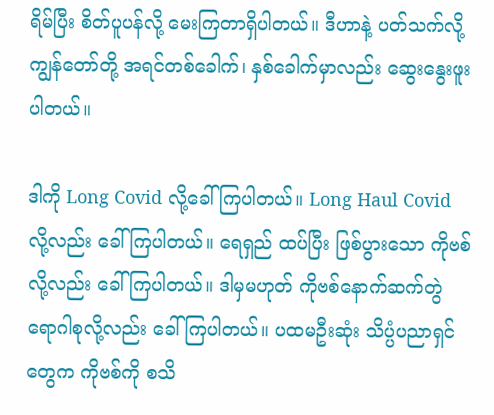ရိမ်ပြီး စိတ်ပူပန်လို့ မေးကြတာရှိပါတယ်။ ဒီဟာနဲ့ ပတ်သက်လို့ ကျွန်တော်တို့ အရင်တစ်ခေါက်၊ နှစ်ခေါက်မှာလည်း ဆွေးနွေးဖူးပါတယ်။

ဒါကို Long Covid လို့ခေါ်ကြပါတယ်။ Long Haul Covid လို့လည်း ခေါ်ကြပါတယ်။ ရေရှည် ထပ်ပြီး ဖြစ်ပွားသော ကိုဗစ်လို့လည်း ခေါ်ကြပါတယ်။ ဒါမှမဟုတ် ကိုဗစ်နောက်ဆက်တွဲ ရောဂါစုလို့လည်း ခေါ်ကြပါတယ်။ ပထမဦးဆုံး သိပ္ပံပညာရှင်တွေက ကိုဗစ်ကို စသိ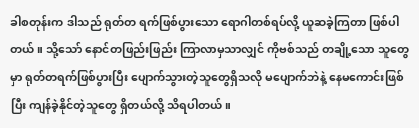ခါစတုန်းက ဒါသည် ရုတ်တ ရက်ဖြစ်ပွားသော ရောဂါတစ်ရပ်လို့ ယူဆခဲ့ကြတာ ဖြစ်ပါတယ်။ သို့သော် နောင်တဖြည်းဖြည်း ကြာလာမှသာလျှင် ကိုဗစ်သည် တချို့သော သူတွေမှာ ရုတ်တရက်ဖြစ်ပွားပြီး ပျောက်သွားတဲ့သူတွေရှိသလို မပျောက်ဘဲနဲ့ နေမကောင်းဖြစ်ပြီး ကျန်ခဲ့နိုင်တဲ့သူတွေ ရှိတယ်လို့ သိရပါတယ်။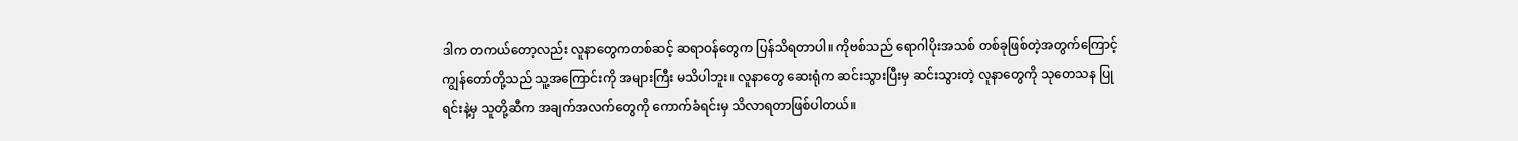ဒါက တကယ်တော့လည်း လူနာတွေကတစ်ဆင့် ဆရာဝန်တွေက ပြန်သိရတာပါ။ ကိုဗစ်သည် ရောဂါပိုးအသစ် တစ်ခုဖြစ်တဲ့အတွက်ကြောင့် ကျွန်တော်တို့သည် သူ့အကြောင်းကို အများကြီး မသိပါဘူး။ လူနာတွေ ဆေးရုံက ဆင်းသွားပြီးမှ ဆင်းသွားတဲ့ လူနာတွေကို သုတေသန ပြုရင်းနဲ့မှ သူတို့ဆီက အချက်အလက်တွေကို ကောက်ခံရင်းမှ သိလာရတာဖြစ်ပါတယ်။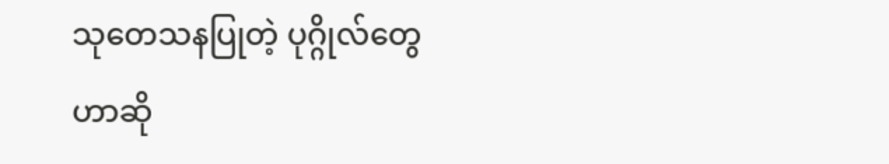သုတေသနပြုတဲ့ ပုဂ္ဂိုလ်တွေဟာဆို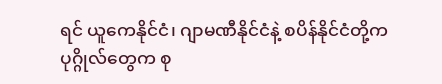ရင် ယူကေနိုင်ငံ၊ ဂျာမဏီနိုင်ငံနဲ့ စပိန်နိုင်ငံတို့က ပုဂ္ဂိုလ်တွေက စု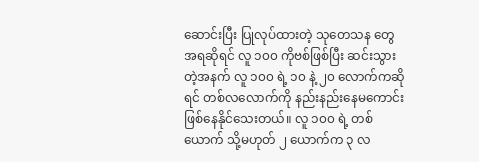ဆောင်းပြီး ပြုလုပ်ထားတဲ့ သုတေသန တွေအရဆိုရင် လူ ၁၀၀ ကိုဗစ်ဖြစ်ပြီး ဆင်းသွားတဲ့အနက် လူ ၁၀၀ ရဲ့ ၁၀ နဲ့ ၂၀ လောက်ကဆိုရင် တစ်လလောက်ကို နည်းနည်းနေမကောင်း ဖြစ်နေနိုင်သေးတယ်။ လူ ၁၀၀ ရဲ့ တစ်ယောက် သို့မဟုတ် ၂ ယောက်က ၃ လ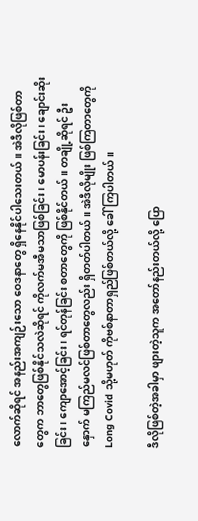လောက်ဆိုရင် အနည်းအကျဉ်းသော ဝေဒနာတွေ ရှိနေနိုင်ပါသေးတယ်။ အဲဒီလိုဖြစ်တာတွေက ဘာတွေဖြစ်နိုင်သလဲဆိုရင် ကိုလက်မအီမသာဖြစ်ခြင်း၊ မောပန်းခြင်း၊ ချောင်းဆိုးခြင်း၊ ကျောအောင့်ခြင်း၊ ရင်တုန်ခြင်း စတာတွေကို ဖြစ်နိုင်တယ်။ တချို့ဆိုရင် ဦးနှောက် မကြည်မလင်ဖြစ်တာတွေလည်း ရှိတတ်ပါတယ်။ အဲဒီလိုမျိုး ဖြစ်ကြတာတွေကို Long Covid သို့မဟုတ် ကိုဗစ်နာတာရှည်ဖြစ်တယ်လို့ ခေါ်ကြပါတယ်။

ဒီလိုဖြစ်တဲ့အခါမှာ ဖျားတဲ့သူက အတော်နည်းတယ်လို့ ပြော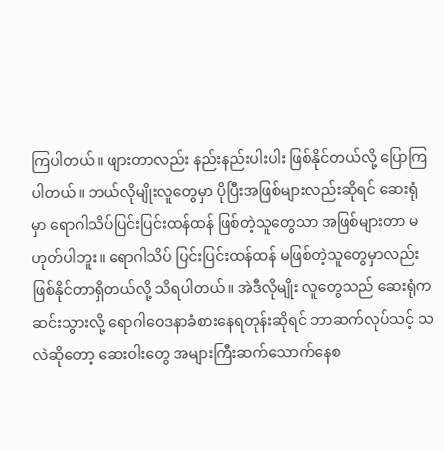ကြပါတယ်။ ဖျားတာလည်း နည်းနည်းပါးပါး ဖြစ်နိုင်တယ်လို့ ပြောကြပါတယ်။ ဘယ်လိုမျိုးလူတွေမှာ ပိုပြီးအဖြစ်များလည်းဆိုရင် ဆေးရုံမှာ ရောဂါသိပ်ပြင်းပြင်းထန်ထန် ဖြစ်တဲ့သူတွေသာ အဖြစ်များတာ မဟုတ်ပါဘူး။ ရောဂါသိပ် ပြင်းပြင်းထန်ထန် မဖြစ်တဲ့သူတွေမှာလည်း ဖြစ်နိုင်တာရှိတယ်လို့ သိရပါတယ်။ အဲဒီလိုမျိုး လူတွေသည် ဆေးရုံက ဆင်းသွားလို့ ရောဂါဝေဒနာခံစားနေရတုန်းဆိုရင် ဘာဆက်လုပ်သင့် သလဲဆိုတော့ ဆေးဝါးတွေ အများကြီးဆက်သောက်နေစ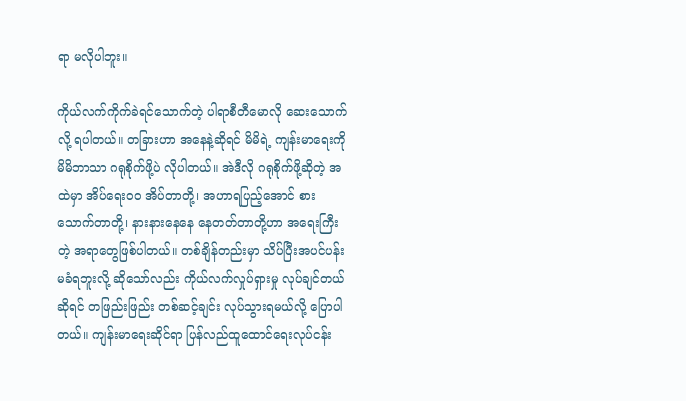ရာ မလိုပါဘူး။

ကိုယ်လက်ကိုက်ခဲရင်သောက်တဲ့ ပါရာစီတီမောလို ဆေးသောက်လို့ ရပါတယ်။ တခြားဟာ အနေနဲ့ဆိုရင် မိမိရဲ့ ကျန်းမာရေးကို မိမိဘာသာ ဂရုစိုက်ဖို့ပဲ လိုပါတယ်။ အဲဒီလို ဂရုစိုက်ဖို့ဆိုတဲ့ အထဲမှာ အိပ်ရေးဝဝ အိပ်တာတို့၊ အဟာရပြည့်အောင် စားသောက်တာတို့၊ နားနားနေနေ နေတတ်တာတို့ဟာ အရေးကြီးတဲ့ အရာတွေဖြစ်ပါတယ်။ တစ်ချိန်တည်းမှာ သိပ်ပြီးအပင်ပန်းမခံရဘူးလို့ ဆိုသော်လည်း ကိုယ်လက်လှုပ်ရှားမှု လုပ်ချင်တယ်ဆိုရင် တဖြည်းဖြည်း တစ်ဆင့်ချင်း လုပ်သွားရမယ်လို့ ပြောပါတယ်။ ကျန်းမာရေးဆိုင်ရာ ပြန်လည်ထူထောင်ရေးလုပ်ငန်း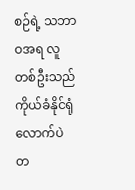စဉ်ရဲ့ သဘာဝအရ လူတစ်ဦးသည် ကိုယ်ခံနိုင်ရုံလောက်ပဲ တ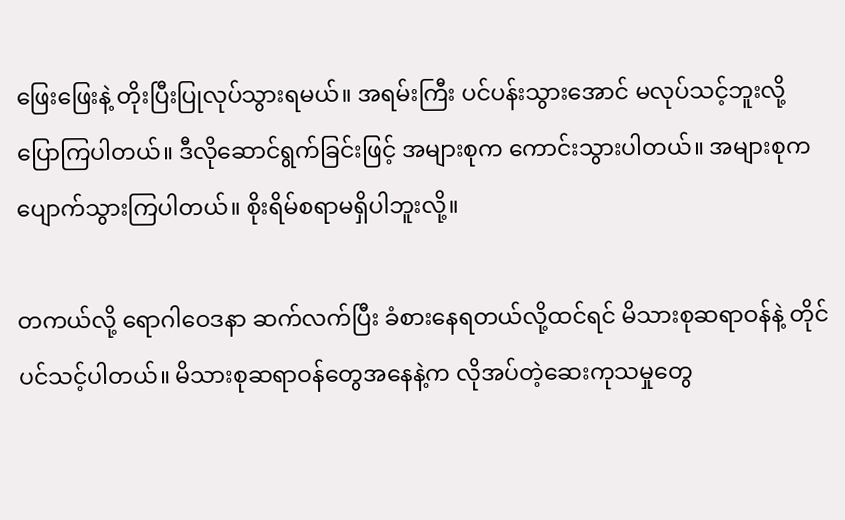ဖြေးဖြေးနဲ့ တိုးပြီးပြုလုပ်သွားရမယ်။ အရမ်းကြီး ပင်ပန်းသွားအောင် မလုပ်သင့်ဘူးလို့ ပြောကြပါတယ်။ ဒီလိုဆောင်ရွက်ခြင်းဖြင့် အများစုက ကောင်းသွားပါတယ်။ အများစုက ပျောက်သွားကြပါတယ်။ စိုးရိမ်စရာမရှိပါဘူးလို့။

တကယ်လို့ ရောဂါဝေဒနာ ဆက်လက်ပြီး ခံစားနေရတယ်လို့ထင်ရင် မိသားစုဆရာဝန်နဲ့ တိုင်ပင်သင့်ပါတယ်။ မိသားစုဆရာဝန်တွေအနေနဲ့က လိုအပ်တဲ့ဆေးကုသမှုတွေ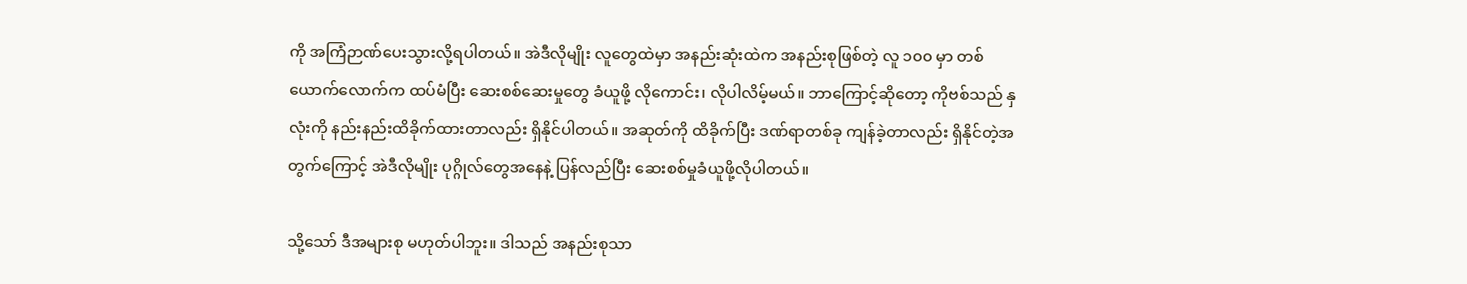ကို အကြံဉာဏ်ပေးသွားလို့ရပါတယ်။ အဲဒီလိုမျိုး လူတွေထဲမှာ အနည်းဆုံးထဲက အနည်းစုဖြစ်တဲ့ လူ ၁၀၀ မှာ တစ်ယောက်လောက်က ထပ်မံပြီး ဆေးစစ်ဆေးမှုတွေ ခံယူဖို့ လိုကောင်း၊ လိုပါလိမ့်မယ်။ ဘာကြောင့်ဆိုတော့ ကိုဗစ်သည် နှလုံးကို နည်းနည်းထိခိုက်ထားတာလည်း ရှိနိုင်ပါတယ်။ အဆုတ်ကို ထိခိုက်ပြီး ဒဏ်ရာတစ်ခု ကျန်ခဲ့တာလည်း ရှိနိုင်တဲ့အတွက်ကြောင့် အဲဒီလိုမျိုး ပုဂ္ဂိုလ်တွေအနေနဲ့ ပြန်လည်ပြီး ဆေးစစ်မှုခံယူဖို့လိုပါတယ်။

သို့သော် ဒီအများစု မဟုတ်ပါဘူး။ ဒါသည် အနည်းစုသာ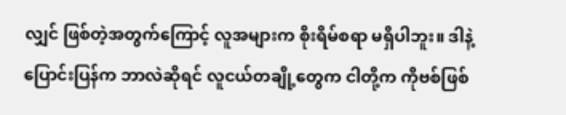လျှင် ဖြစ်တဲ့အတွက်ကြောင့် လူအများက စိုးရိမ်စရာ မရှိပါဘူး။ ဒါနဲ့ ပြောင်းပြန်က ဘာလဲဆိုရင် လူငယ်တချို့တွေက ငါတို့က ကိုဗစ်ဖြစ်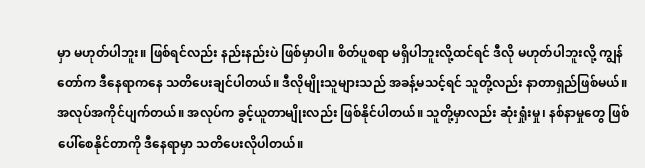မှာ မဟုတ်ပါဘူး။ ဖြစ်ရင်လည်း နည်းနည်းပဲ ဖြစ်မှာပါ။ စိတ်ပူစရာ မရှိပါဘူးလို့ထင်ရင် ဒီလို မဟုတ်ပါဘူးလို့ ကျွန်တော်က ဒီနေရာကနေ သတိပေးချင်ပါတယ်။ ဒီလိုမျိုးသူများသည် အခန့်မသင့်ရင် သူတို့လည်း နာတာရှည်ဖြစ်မယ်။ အလုပ်အကိုင်ပျက်တယ်။ အလုပ်က ခွင့်ယူတာမျိုးလည်း ဖြစ်နိုင်ပါတယ်။ သူတို့မှာလည်း ဆုံးရှုံးမှု၊ နစ်နာမှုတွေ ဖြစ်ပေါ်စေနိုင်တာကို ဒီနေရာမှာ သတိပေးလိုပါတယ်။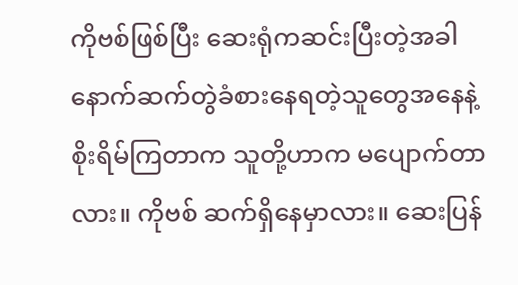ကိုဗစ်ဖြစ်ပြီး ဆေးရုံကဆင်းပြီးတဲ့အခါ နောက်ဆက်တွဲခံစားနေရတဲ့သူတွေအနေနဲ့ စိုးရိမ်ကြတာက သူတို့ဟာက မပျောက်တာလား။ ကိုဗစ် ဆက်ရှိနေမှာလား။ ဆေးပြန်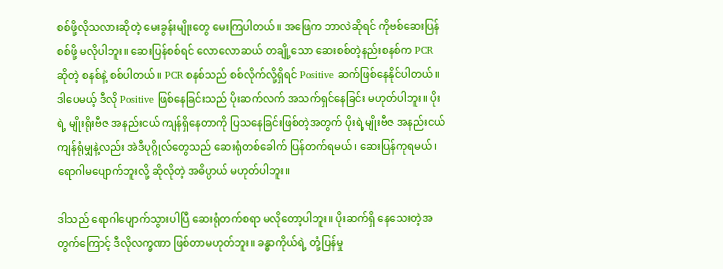စစ်ဖို့လိုသလားဆိုတဲ့ မေးခွန်းမျိုးတွေ မေးကြပါတယ်။ အဖြေက ဘာလဲဆိုရင် ကိုဗစ်ဆေးပြန်စစ်ဖို့ မလိုပါဘူး။ ဆေးပြန်စစ်ရင် လောလောဆယ် တချို့သော ဆေးစစ်တဲ့နည်းစနစ်က PCR ဆိုတဲ့ စနစ်နဲ့ စစ်ပါတယ်။ PCR စနစ်သည် စစ်လိုက်လို့ရှိရင် Positive ဆက်ဖြစ်နေနိုင်ပါတယ်။ ဒါပေမယ့် ဒီလို Positive ဖြစ်နေခြင်းသည် ပိုးဆက်လက် အသက်ရှင်နေခြင်း မဟုတ်ပါဘူး။ ပိုးရဲ့ မျိုးရိုးဗီဇ အနည်းငယ် ကျန်ရှိနေတာကို ပြသနေခြင်းဖြစ်တဲ့အတွက် ပိုးရဲ့မျိုးဗီဇ အနည်းငယ်ကျန်ရုံမျှနဲ့လည်း အဲဒီပုဂ္ဂိုလ်တွေသည် ဆေးရုံတစ်ခေါက် ပြန်တက်ရမယ်၊ ဆေးပြန်ကုရမယ်၊ ရောဂါမပျောက်ဘူးလို့ ဆိုလိုတဲ့ အဓိပ္ပာယ် မဟုတ်ပါဘူး။

ဒါသည် ရောဂါပျောက်သွားပါပြီ ဆေးရုံတက်စရာ မလိုတော့ပါဘူး။ ပိုးဆက်ရှိ နေသေးတဲ့အတွက်ကြောင့် ဒီလိုလက္ခဏာ ဖြစ်တာမဟုတ်ဘူး။ ခန္ဓာကိုယ်ရဲ့ တုံ့ပြန်မှု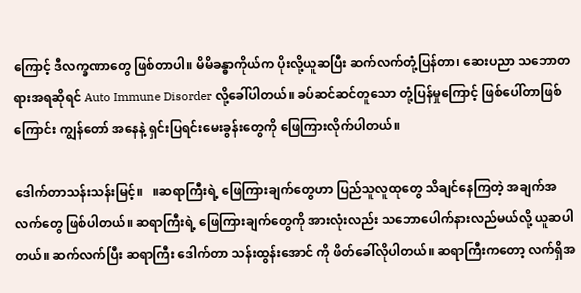ကြောင့် ဒီလက္ခဏာတွေ ဖြစ်တာပါ။ မိမိခန္ဓာကိုယ်က ပိုးလို့ယူဆပြီး ဆက်လက်တုံ့ပြန်တာ၊ ဆေးပညာ သဘောတရားအရဆိုရင် Auto Immune Disorder လို့ခေါ်ပါတယ်။ ခပ်ဆင်ဆင်တူသော တုံ့ပြန်မှုကြောင့် ဖြစ်ပေါ်တာဖြစ်ကြောင်း ကျွန်တော် အနေနဲ့ ရှင်းပြရင်းမေးခွန်းတွေကို ဖြေကြားလိုက်ပါတယ်။

ဒေါက်တာသန်းသန်းမြင့်။   ။ဆရာကြီးရဲ့ ဖြေကြားချက်တွေဟာ ပြည်သူလူထုတွေ သိချင်နေကြတဲ့ အချက်အလက်တွေ ဖြစ်ပါတယ်။ ဆရာကြီးရဲ့ ဖြေကြားချက်တွေကို အားလုံးလည်း သဘောပေါက်နားလည်မယ်လို့ ယူဆပါတယ်။ ဆက်လက်ပြီး ဆရာကြီး ဒေါက်တာ သန်းထွန်းအောင် ကို ဖိတ်ခေါ်လိုပါတယ်။ ဆရာကြီးကတော့ လက်ရှိအ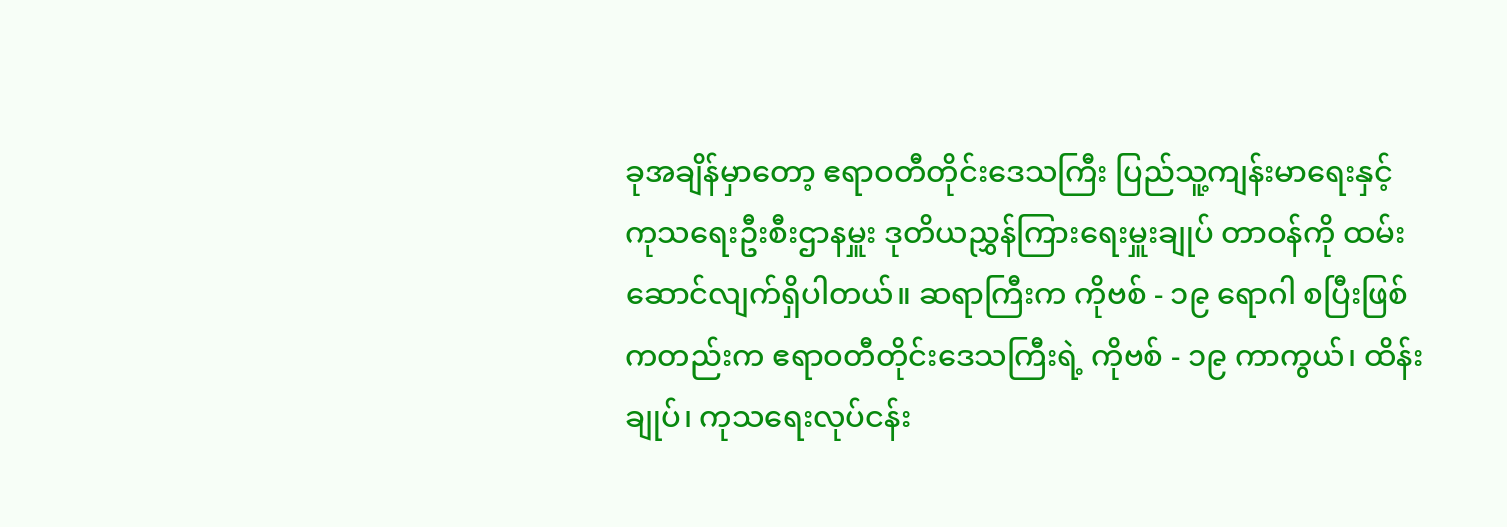ခုအချိန်မှာတော့ ဧရာဝတီတိုင်းဒေသကြီး ပြည်သူ့ကျန်းမာရေးနှင့် ကုသရေးဦးစီးဌာနမှူး ဒုတိယညွှန်ကြားရေးမှူးချုပ် တာဝန်ကို ထမ်းဆောင်လျက်ရှိပါတယ်။ ဆရာကြီးက ကိုဗစ် - ၁၉ ရောဂါ စပြီးဖြစ် ကတည်းက ဧရာဝတီတိုင်းဒေသကြီးရဲ့ ကိုဗစ် - ၁၉ ကာကွယ်၊ ထိန်းချုပ်၊ ကုသရေးလုပ်ငန်း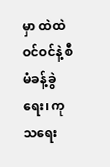မှာ ထဲထဲဝင်ဝင်နဲ့ စီမံခန့်ခွဲရေး၊ ကုသရေး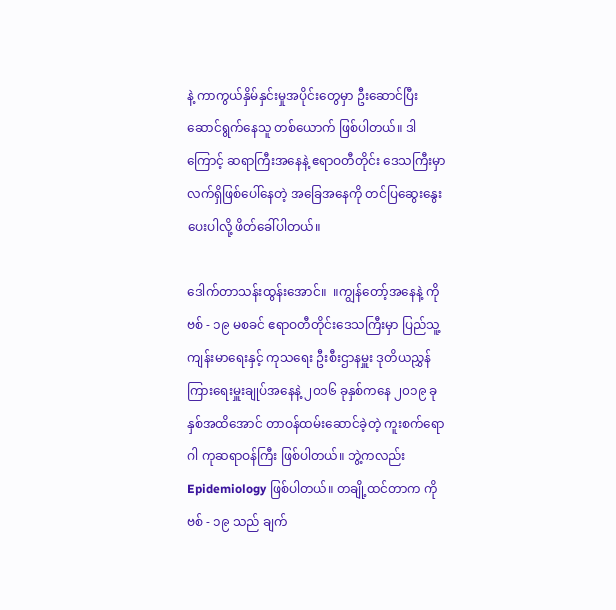နဲ့ ကာကွယ်နှိမ်နှင်းမှုအပိုင်းတွေမှာ ဦးဆောင်ပြီး ဆောင်ရွက်နေသူ တစ်ယောက် ဖြစ်ပါတယ်။ ဒါကြောင့် ဆရာကြီးအနေနဲ့ ဧရာဝတီတိုင်း ဒေသကြီးမှာ လက်ရှိဖြစ်ပေါ်နေတဲ့ အခြေအနေကို တင်ပြဆွေးနွေးပေးပါလို့ ဖိတ်ခေါ်ပါတယ်။

ဒေါက်တာသန်းထွန်းအောင်။  ။ကျွန်တော့်အနေနဲ့ ကိုဗစ် - ၁၉ မစခင် ဧရာဝတီတိုင်းဒေသကြီးမှာ ပြည်သူ့ကျန်းမာရေးနှင့် ကုသရေး ဦးစီးဌာနမှူး ဒုတိယညွှန်ကြားရေးမှူးချုပ်အနေနဲ့ ၂၀၁၆ ခုနှစ်ကနေ ၂၀၁၉ ခုနှစ်အထိအောင် တာဝန်ထမ်းဆောင်ခဲ့တဲ့ ကူးစက်ရောဂါ ကုဆရာဝန်ကြီး ဖြစ်ပါတယ်။ ဘွဲ့ကလည်း Epidemiology ဖြစ်ပါတယ်။ တချို့ထင်တာက ကိုဗစ် - ၁၉ သည် ချက်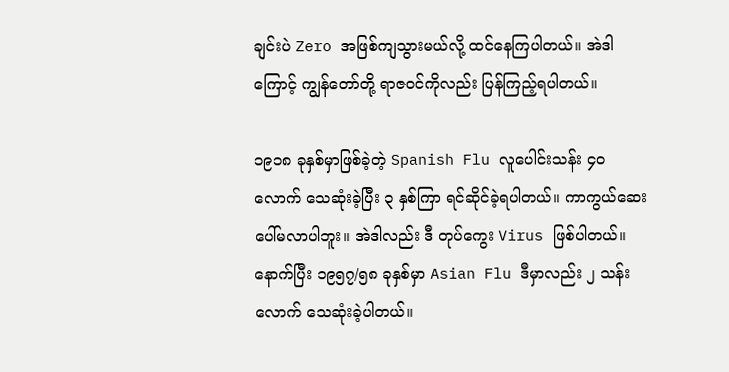ချင်းပဲ Zero အဖြစ်ကျသွားမယ်လို့ ထင်နေကြပါတယ်။ အဲဒါကြောင့် ကျွန်တော်တို့ ရာဇဝင်ကိုလည်း ပြန်ကြည့်ရပါတယ်။

၁၉၁၈ ခုနှစ်မှာဖြစ်ခဲ့တဲ့ Spanish Flu လူပေါင်းသန်း ၄၀ လောက် သေဆုံးခဲ့ပြီး ၃ နှစ်ကြာ ရင်ဆိုင်ခဲ့ရပါတယ်။ ကာကွယ်ဆေး ပေါ်မလာပါဘူး။ အဲဒါလည်း ဒီ တုပ်ကွေး Virus ဖြစ်ပါတယ်။ နောက်ပြီး ၁၉၅၇/၅၈ ခုနှစ်မှာ Asian Flu ဒီမှာလည်း ၂ သန်းလောက် သေဆုံးခဲ့ပါတယ်။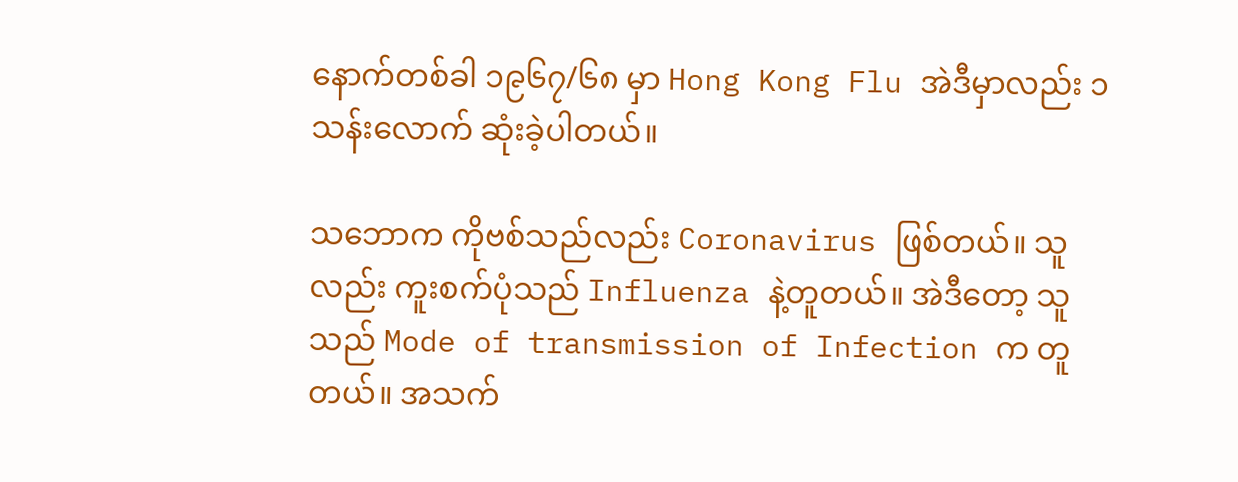နောက်တစ်ခါ ၁၉၆၇/၆၈ မှာ Hong Kong Flu အဲဒီမှာလည်း ၁ သန်းလောက် ဆုံးခဲ့ပါတယ်။

သဘောက ကိုဗစ်သည်လည်း Coronavirus ဖြစ်တယ်။ သူလည်း ကူးစက်ပုံသည် Influenza နဲ့တူတယ်။ အဲဒီတော့ သူသည် Mode of transmission of Infection က တူတယ်။ အသက်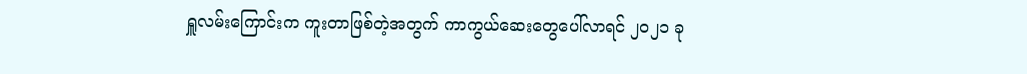ရှူလမ်းကြောင်းက ကူးတာဖြစ်တဲ့အတွက် ကာကွယ်ဆေးတွေပေါ်လာရင် ၂၀၂၁ ခု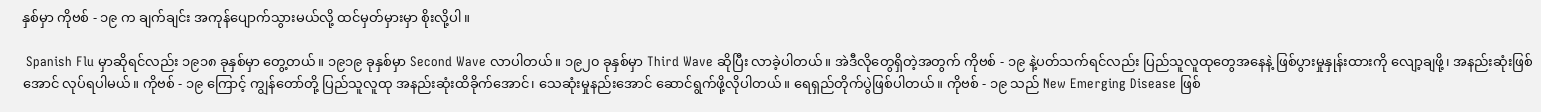နှစ်မှာ ကိုဗစ် - ၁၉ က ချက်ချင်း အကုန်ပျောက်သွားမယ်လို့ ထင်မှတ်မှားမှာ စိုးလို့ပါ။

 Spanish Flu မှာဆိုရင်လည်း ၁၉၁၈ ခုနှစ်မှာ တွေ့တယ်။ ၁၉၁၉ ခုနှစ်မှာ Second Wave လာပါတယ်။ ၁၉၂၀ ခုနှစ်မှာ Third Wave ဆိုပြီး လာခဲ့ပါတယ်။ အဲဒီလိုတွေရှိတဲ့အတွက် ကိုဗစ် - ၁၉ နဲ့ပတ်သက်ရင်လည်း ပြည်သူလူထုတွေအနေနဲ့ ဖြစ်ပွားမှုနှုန်းထားကို လျော့ချဖို့၊ အနည်းဆုံးဖြစ်အောင် လုပ်ရပါမယ်။ ကိုဗစ် - ၁၉ ကြောင့် ကျွန်တော်တို့ ပြည်သူလူထု အနည်းဆုံးထိခိုက်အောင်၊ သေဆုံးမှုနည်းအောင် ဆောင်ရွက်ဖို့လိုပါတယ်။ ရေရှည်တိုက်ပွဲဖြစ်ပါတယ်။ ကိုဗစ် - ၁၉ သည် New Emerging Disease ဖြစ်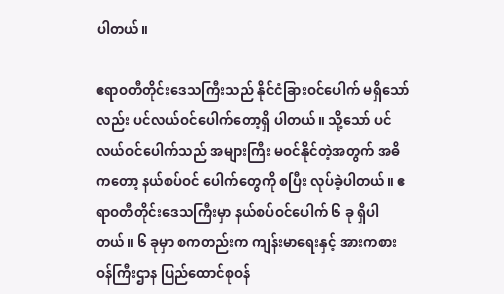ပါတယ်။

ဧရာဝတီတိုင်းဒေသကြီးသည် နိုင်ငံခြားဝင်ပေါက် မရှိသော်လည်း ပင်လယ်ဝင်ပေါက်တော့ရှိ ပါတယ်။ သို့သော် ပင်လယ်ဝင်ပေါက်သည် အများကြီး မဝင်နိုင်တဲ့အတွက် အဓိကတော့ နယ်စပ်ဝင် ပေါက်တွေကို စပြီး လုပ်ခဲ့ပါတယ်။ ဧရာဝတီတိုင်းဒေသကြီးမှာ နယ်စပ်ဝင်ပေါက် ၆ ခု ရှိပါတယ်။ ၆ ခုမှာ စကတည်းက ကျန်းမာရေးနှင့် အားကစားဝန်ကြီးဌာန ပြည်ထောင်စုဝန်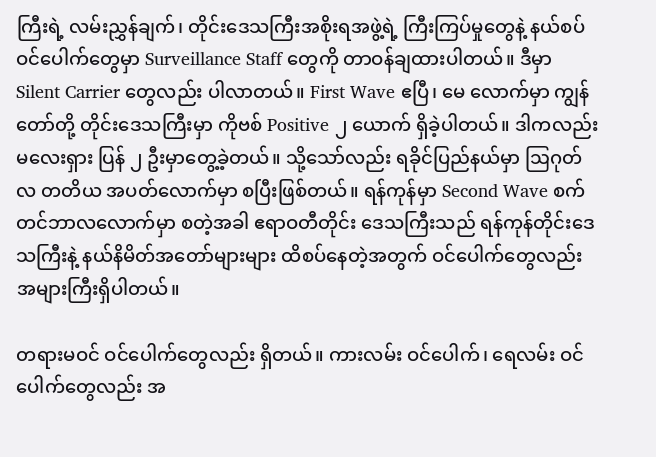ကြီးရဲ့ လမ်းညွှန်ချက်၊ တိုင်းဒေသကြီးအစိုးရအဖွဲ့ရဲ့ ကြီးကြပ်မှုတွေနဲ့ နယ်စပ်ဝင်ပေါက်တွေမှာ Surveillance Staff တွေကို တာဝန်ချထားပါတယ်။ ဒီမှာ Silent Carrier တွေလည်း ပါလာတယ်။ First Wave ဧပြီ၊ မေ လောက်မှာ ကျွန်တော်တို့ တိုင်းဒေသကြီးမှာ ကိုဗစ် Positive ၂ ယောက် ရှိခဲ့ပါတယ်။ ဒါကလည်း မလေးရှား ပြန် ၂ ဦးမှာတွေ့ခဲ့တယ်။ သို့သော်လည်း ရခိုင်ပြည်နယ်မှာ ဩဂုတ်လ တတိယ အပတ်လောက်မှာ စပြီးဖြစ်တယ်။ ရန်ကုန်မှာ Second Wave စက်တင်ဘာလလောက်မှာ စတဲ့အခါ ဧရာဝတီတိုင်း ဒေသကြီးသည် ရန်ကုန်တိုင်းဒေသကြီးနဲ့ နယ်နိမိတ်အတော်များများ ထိစပ်နေတဲ့အတွက် ဝင်ပေါက်တွေလည်း အများကြီးရှိပါတယ်။

တရားမဝင် ဝင်ပေါက်တွေလည်း ရှိတယ်။ ကားလမ်း ဝင်ပေါက်၊ ရေလမ်း ဝင်ပေါက်တွေလည်း အ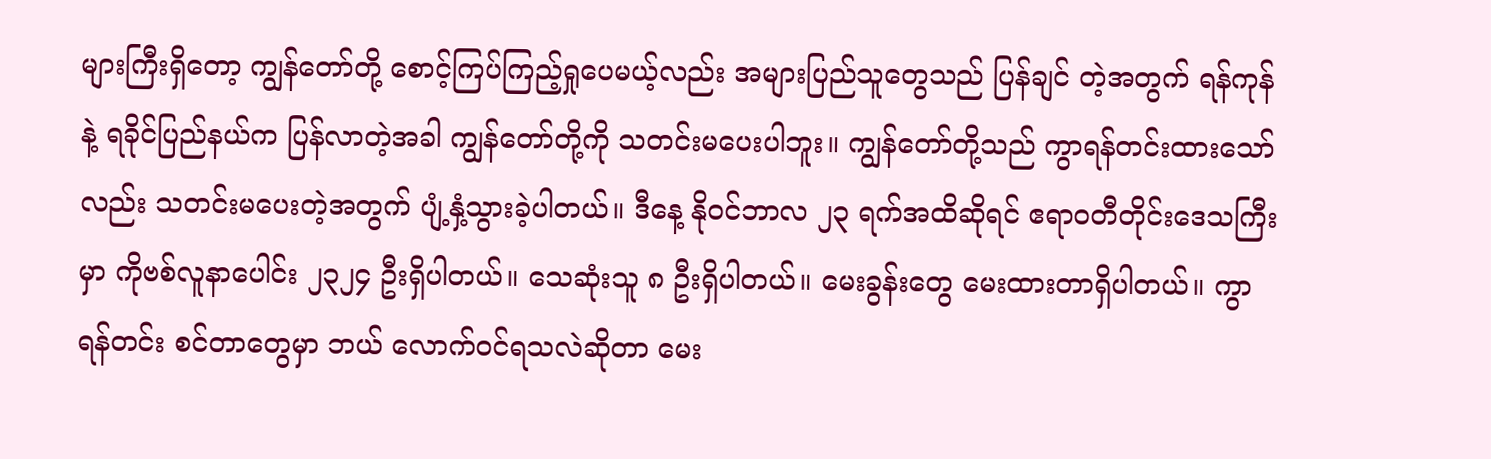များကြီးရှိတော့ ကျွန်တော်တို့ စောင့်ကြပ်ကြည့်ရှုပေမယ့်လည်း အများပြည်သူတွေသည် ပြန်ချင် တဲ့အတွက် ရန်ကုန်နဲ့ ရခိုင်ပြည်နယ်က ပြန်လာတဲ့အခါ ကျွန်တော်တို့ကို သတင်းမပေးပါဘူး။ ကျွန်တော်တို့သည် ကွာရန်တင်းထားသော်လည်း သတင်းမပေးတဲ့အတွက် ပျံ့နှံ့သွားခဲ့ပါတယ်။ ဒီနေ့ နိုဝင်ဘာလ ၂၃ ရက်အထိဆိုရင် ဧရာဝတီတိုင်းဒေသကြီးမှာ ကိုဗစ်လူနာပေါင်း ၂၃၂၄ ဦးရှိပါတယ်။ သေဆုံးသူ ၈ ဦးရှိပါတယ်။ မေးခွန်းတွေ မေးထားတာရှိပါတယ်။ ကွာရန်တင်း စင်တာတွေမှာ ဘယ် လောက်ဝင်ရသလဲဆိုတာ မေး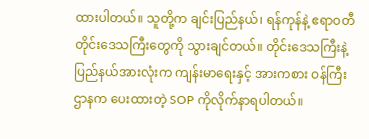ထားပါတယ်။ သူတို့က ချင်းပြည်နယ်၊ ရန်ကုန်နဲ့ ဧရာဝတီတိုင်းဒေသကြီးတွေကို သွားချင်တယ်။ တိုင်းဒေသကြီးနဲ့ ပြည်နယ်အားလုံးက ကျန်းမာရေးနှင့် အားကစား ဝန်ကြီးဌာနက ပေးထားတဲ့ SOP ကိုလိုက်နာရပါတယ်။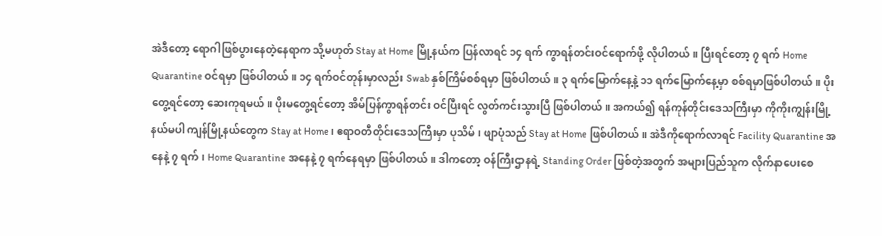အဲဒီတော့ ရောဂါဖြစ်ပွားနေတဲ့နေရာက သို့မဟုတ် Stay at Home မြို့နယ်က ပြန်လာရင် ၁၄ ရက် ကွာရန်တင်းဝင်ရောက်ဖို့ လိုပါတယ်။ ပြီးရင်တော့ ၇ ရက် Home Quarantine ဝင်ရမှာ ဖြစ်ပါတယ်။ ၁၄ ရက်ဝင်တုန်းမှာလည်း Swab နှစ်ကြိမ်စစ်ရမှာ ဖြစ်ပါတယ်။ ၃ ရက်မြောက်နေ့နဲ့ ၁၁ ရက်မြောက်နေ့မှာ စစ်ရမှာဖြစ်ပါတယ်။ ပိုးတွေ့ရင်တော့ ဆေးကုရမယ်။ ပိုးမတွေ့ရင်တော့ အိမ်ပြန်ကွာရန်တင်း ဝင်ပြီးရင် လွတ်ကင်းသွားပြီ ဖြစ်ပါတယ်။ အကယ်၍ ရန်ကုန်တိုင်းဒေသကြီးမှာ ကိုကိုးကျွန်းမြို့နယ်မပါ ကျန်မြို့နယ်တွေက Stay at Home ၊ ဧရာဝတီတိုင်းဒေသကြီးမှာ ပုသိမ်၊ ဖျာပုံသည် Stay at Home ဖြစ်ပါတယ်။ အဲဒီကိုရောက်လာရင် Facility Quarantine အနေနဲ့ ၇ ရက်၊ Home Quarantine အနေနဲ့ ၇ ရက်နေရမှာ ဖြစ်ပါတယ်။ ဒါကတော့ ဝန်ကြီးဌာနရဲ့ Standing Order ဖြစ်တဲ့အတွက် အများပြည်သူက လိုက်နာပေးစေ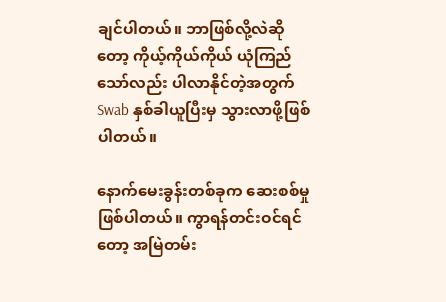ချင်ပါတယ်။ ဘာဖြစ်လို့လဲဆိုတော့ ကိုယ့်ကိုယ်ကိုယ် ယုံကြည်သော်လည်း ပါလာနိုင်တဲ့အတွက် Swab နှစ်ခါယူပြီးမှ သွားလာဖို့ဖြစ်ပါတယ်။

နောက်မေးခွန်းတစ်ခုက ဆေးစစ်မှုဖြစ်ပါတယ်။ ကွာရန်တင်းဝင်ရင်တော့ အမြဲတမ်း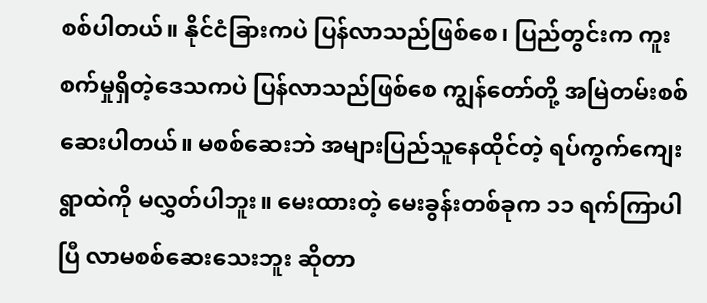စစ်ပါတယ်။ နိုင်ငံခြားကပဲ ပြန်လာသည်ဖြစ်စေ၊ ပြည်တွင်းက ကူးစက်မှုရှိတဲ့ဒေသကပဲ ပြန်လာသည်ဖြစ်စေ ကျွန်တော်တို့ အမြဲတမ်းစစ်ဆေးပါတယ်။ မစစ်ဆေးဘဲ အများပြည်သူနေထိုင်တဲ့ ရပ်ကွက်ကျေးရွာထဲကို မလွှတ်ပါဘူး။ မေးထားတဲ့ မေးခွန်းတစ်ခုက ၁၁ ရက်ကြာပါပြီ လာမစစ်ဆေးသေးဘူး ဆိုတာ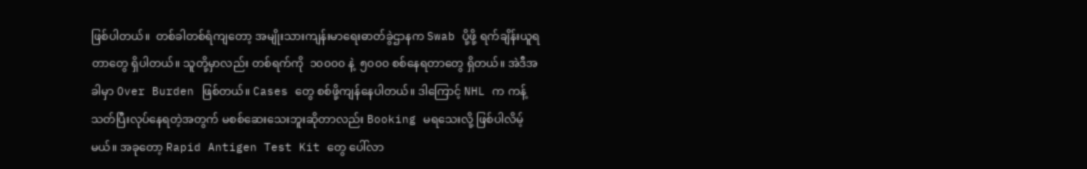ဖြစ်ပါတယ်။  တစ်ခါတစ်ရံကျတော့ အမျိုးသားကျန်းမာရေးဓာတ်ခွဲဌာနက Swab ပို့ဖို့ ရက်ချိန်းယူရတာတွေ ရှိပါတယ်။ သူတို့မှာလည်း တစ်ရက်ကို  ၁၀၀၀၀ နဲ့  ၅၀၀၀ စစ်နေရတာတွေ ရှိတယ်။ အဲဒီအခါမှာ Over Burden ဖြစ်တယ်။ Cases တွေ စစ်ဖို့ကျန်နေပါတယ်။ ဒါကြောင့် NHL က ကန့်သတ်ပြီးလုပ်နေရတဲ့အတွက် မစစ်ဆေးသေးဘူးဆိုတာလည်း Booking မရသေးလို့ ဖြစ်ပါလိမ့်မယ်။ အခုတော့ Rapid Antigen Test Kit တွေ ပေါ်လာ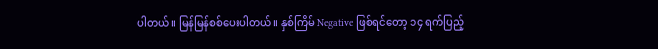ပါတယ်။ မြန်မြန်စစ်ပေးပါတယ်။ နှစ်ကြိမ် Negative ဖြစ်ရင်တော့ ၁၄ ရက်ပြည့်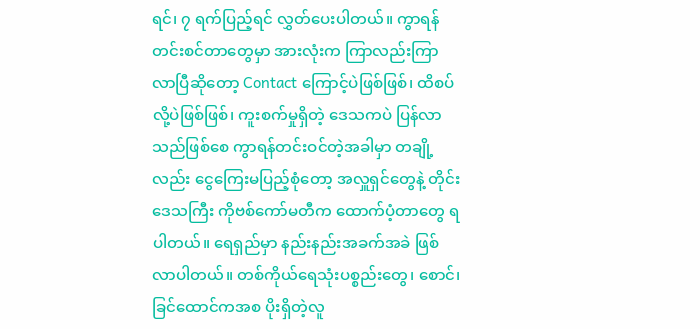ရင်၊ ၇ ရက်ပြည့်ရင် လွှတ်ပေးပါတယ်။ ကွာရန် တင်းစင်တာတွေမှာ အားလုံးက ကြာလည်းကြာလာပြီဆိုတော့ Contact ကြောင့်ပဲဖြစ်ဖြစ်၊ ထိစပ်လို့ပဲဖြစ်ဖြစ်၊ ကူးစက်မှုရှိတဲ့ ဒေသကပဲ ပြန်လာသည်ဖြစ်စေ ကွာရန်တင်းဝင်တဲ့အခါမှာ တချို့လည်း ငွေကြေးမပြည့်စုံတော့ အလှူရှင်တွေနဲ့ တိုင်းဒေသကြီး ကိုဗစ်ကော်မတီက ထောက်ပံ့တာတွေ ရပါတယ်။ ရေရှည်မှာ နည်းနည်းအခက်အခဲ ဖြစ်လာပါတယ်။ တစ်ကိုယ်ရေသုံးပစ္စည်းတွေ၊ စောင်၊ ခြင်ထောင်ကအစ ပိုးရှိတဲ့လူ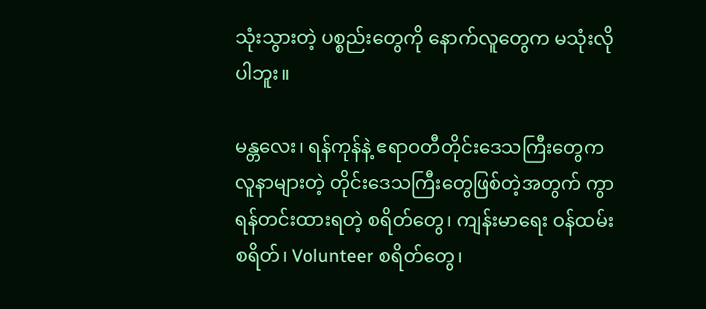သုံးသွားတဲ့ ပစ္စည်းတွေကို နောက်လူတွေက မသုံးလိုပါဘူး။

မန္တလေး၊ ရန်ကုန်နဲ့ ဧရာဝတီတိုင်းဒေသကြီးတွေက လူနာများတဲ့ တိုင်းဒေသကြီးတွေဖြစ်တဲ့အတွက် ကွာရန်တင်းထားရတဲ့ စရိတ်တွေ၊ ကျန်းမာရေး ဝန်ထမ်းစရိတ်၊ Volunteer စရိတ်တွေ၊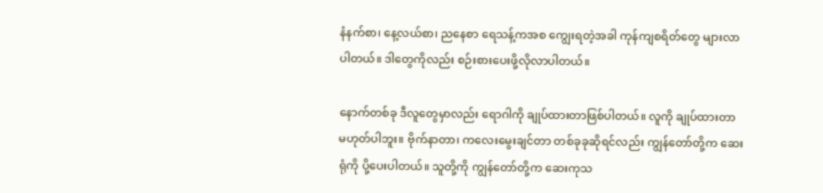နံနက်စာ၊ နေ့လယ်စာ၊ ညနေစာ ရေသန့်ကအစ ကျွေးရတဲ့အခါ ကုန်ကျစရိတ်တွေ များလာပါတယ်။ ဒါတွေကိုလည်း စဉ်းစားပေးဖို့လိုလာပါတယ်။

နောက်တစ်ခု ဒီလူတွေမှာလည်း ရောဂါကို ချုပ်ထားတာဖြစ်ပါတယ်။ လူကို ချုပ်ထားတာ မဟုတ်ပါဘူး။ ဗိုက်နာတာ၊ ကလေးမွေးချင်တာ တစ်ခုခုဆိုရင်လည်း ကျွန်တော်တို့က ဆေးရုံကို ပို့ပေးပါတယ်။ သူတို့ကို ကျွန်တော်တို့က ဆေးကုသ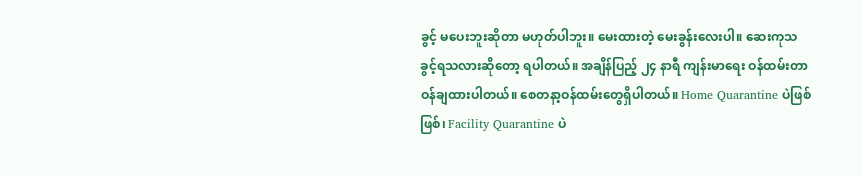ခွင့် မပေးဘူးဆိုတာ မဟုတ်ပါဘူး။ မေးထားတဲ့ မေးခွန်းလေးပါ။ ဆေးကုသခွင့်ရသလားဆိုတော့ ရပါတယ်။ အချိန်ပြည့် ၂၄ နာရီ ကျန်းမာရေး ဝန်ထမ်းတာဝန်ချထားပါတယ်။ စေတနာ့ဝန်ထမ်းတွေရှိပါတယ်။ Home Quarantine ပဲဖြစ်ဖြစ်၊ Facility Quarantine ပဲ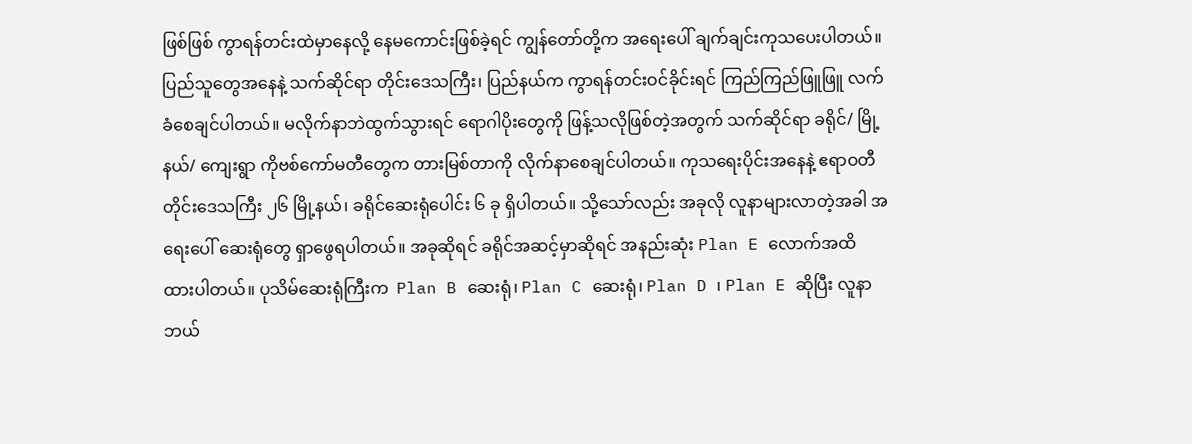ဖြစ်ဖြစ် ကွာရန်တင်းထဲမှာနေလို့ နေမကောင်းဖြစ်ခဲ့ရင် ကျွန်တော်တို့က အရေးပေါ် ချက်ချင်းကုသပေးပါတယ်။ ပြည်သူတွေအနေနဲ့ သက်ဆိုင်ရာ တိုင်းဒေသကြီး၊ ပြည်နယ်က ကွာရန်တင်းဝင်ခိုင်းရင် ကြည်ကြည်ဖြူဖြူ လက်ခံစေချင်ပါတယ်။ မလိုက်နာဘဲထွက်သွားရင် ရောဂါပိုးတွေကို ဖြန့်သလိုဖြစ်တဲ့အတွက် သက်ဆိုင်ရာ ခရိုင်/ မြို့နယ်/ ကျေးရွာ ကိုဗစ်ကော်မတီတွေက တားမြစ်တာကို လိုက်နာစေချင်ပါတယ်။ ကုသရေးပိုင်းအနေနဲ့ ဧရာဝတီတိုင်းဒေသကြီး ၂၆ မြို့နယ်၊ ခရိုင်ဆေးရုံပေါင်း ၆ ခု ရှိပါတယ်။ သို့သော်လည်း အခုလို လူနာများလာတဲ့အခါ အရေးပေါ် ဆေးရုံတွေ ရှာဖွေရပါတယ်။ အခုဆိုရင် ခရိုင်အဆင့်မှာဆိုရင် အနည်းဆုံး Plan E လောက်အထိ ထားပါတယ်။ ပုသိမ်ဆေးရုံကြီးက  Plan B ဆေးရုံ၊ Plan C ဆေးရုံ၊ Plan D ၊ Plan E ဆိုပြီး လူနာ ဘယ်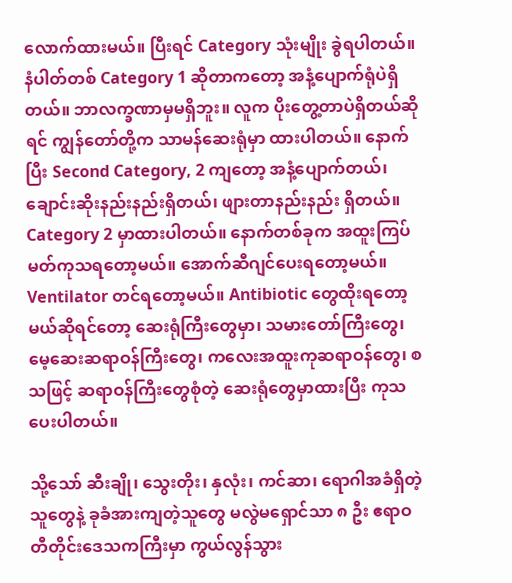လောက်ထားမယ်။ ပြီးရင် Category သုံးမျိုး ခွဲရပါတယ်။ နံပါတ်တစ် Category 1 ဆိုတာကတော့ အနံ့ပျောက်ရုံပဲရှိတယ်။ ဘာလက္ခဏာမှမရှိဘူး။ လူက ပိုးတွေ့တာပဲရှိတယ်ဆိုရင် ကျွန်တော်တို့က သာမန်ဆေးရုံမှာ ထားပါတယ်။ နောက်ပြီး Second Category, 2 ကျတော့ အနံ့ပျောက်တယ်၊ ချောင်းဆိုးနည်းနည်းရှိတယ်၊ ဖျားတာနည်းနည်း ရှိတယ်။ Category 2 မှာထားပါတယ်။ နောက်တစ်ခုက အထူးကြပ်မတ်ကုသရတော့မယ်။ အောက်ဆီဂျင်ပေးရတော့မယ်။ Ventilator တင်ရတော့မယ်။ Antibiotic တွေထိုးရတော့မယ်ဆိုရင်တော့ ဆေးရုံကြီးတွေမှာ၊ သမားတော်ကြီးတွေ၊ မေ့ဆေးဆရာဝန်ကြီးတွေ၊ ကလေးအထူးကုဆရာဝန်တွေ၊ စသဖြင့် ဆရာဝန်ကြီးတွေစုံတဲ့ ဆေးရုံတွေမှာထားပြီး ကုသပေးပါတယ်။

သို့သော် ဆီးချို၊ သွေးတိုး၊ နှလုံး၊ ကင်ဆာ၊ ရောဂါအခံရှိတဲ့သူတွေနဲ့ ခုခံအားကျတဲ့သူတွေ မလွဲမရှောင်သာ ၈ ဦး ဧရာဝတီတိုင်းဒေသကကြီးမှာ ကွယ်လွန်သွား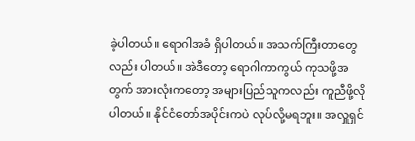ခဲ့ပါတယ်။ ရောဂါအခံ ရှိပါတယ်။ အသက်ကြီးတာတွေလည်း ပါတယ်။ အဲဒီတော့ ရောဂါကာကွယ် ကုသဖို့အတွက် အားလုံးကတော့ အများပြည်သူကလည်း ကူညီဖို့လိုပါတယ်။ နိုင်ငံတော်အပိုင်းကပဲ လုပ်လို့မရဘူး။ အလှူရှင်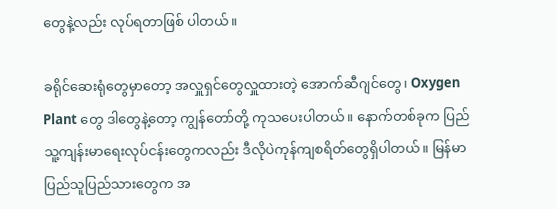တွေနဲ့လည်း လုပ်ရတာဖြစ် ပါတယ်။

ခရိုင်ဆေးရုံတွေမှာတော့ အလှူရှင်တွေလှူထားတဲ့ အောက်ဆီဂျင်တွေ၊ Oxygen Plant တွေ ဒါတွေနဲ့တော့ ကျွန်တော်တို့ ကုသပေးပါတယ်။ နောက်တစ်ခုက ပြည်သူ့ကျန်းမာရေးလုပ်ငန်းတွေကလည်း ဒီလိုပဲကုန်ကျစရိတ်တွေရှိပါတယ်။ မြန်မာပြည်သူပြည်သားတွေက အ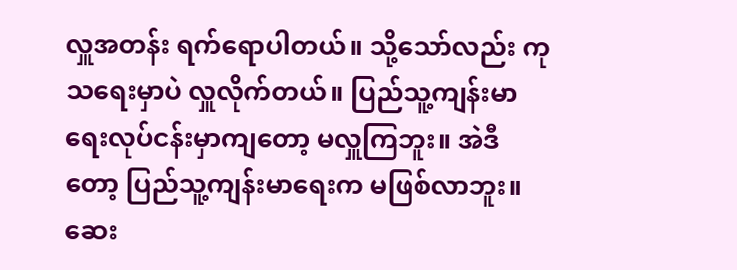လှူအတန်း ရက်ရောပါတယ်။ သို့သော်လည်း ကုသရေးမှာပဲ လှူလိုက်တယ်။ ပြည်သူ့ကျန်းမာရေးလုပ်ငန်းမှာကျတော့ မလှူကြဘူး။ အဲဒီတော့ ပြည်သူ့ကျန်းမာရေးက မဖြစ်လာဘူး။  ဆေး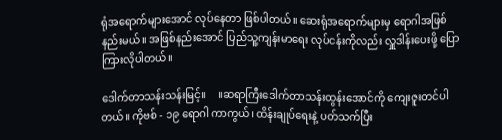ရုံအရောက်များအောင် လုပ်နေတာ ဖြစ်ပါတယ်။ ဆေးရုံအရောက်များမှ ရောဂါအဖြစ်နည်းမယ်။ အဖြစ်နည်းအောင် ပြည်သူ့ကျန်းမာရေး လုပ်ငန်းကိုလည်း လှူဒါန်းပေးဖို့ ပြောကြားလိုပါတယ်။

ဒေါက်တာသန်းသန်းမြင့်။     ။ဆရာကြီးဒေါက်တာသန်းထွန်းအောင်ကို ကျေးဇူးတင်ပါတယ်။ ကိုဗစ် - ၁၉ ရောဂါ ကာကွယ်၊ ထိန်းချုပ်ရေးနဲ့ ပတ်သက်ပြီး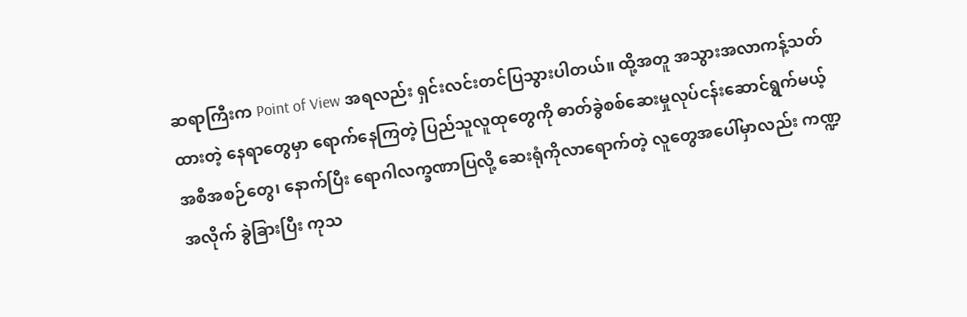ဆရာကြီးက Point of View အရလည်း ရှင်းလင်းတင်ပြသွားပါတယ်။ ထို့အတူ အသွားအလာကန့်သတ်ထားတဲ့ နေရာတွေမှာ ရောက်နေကြတဲ့ ပြည်သူလူထုတွေကို ဓာတ်ခွဲစစ်ဆေးမှုလုပ်ငန်းဆောင်ရွက်မယ့် အစီအစဉ်တွေ၊ နောက်ပြီး ရောဂါလက္ခဏာပြလို့ ဆေးရုံကိုလာရောက်တဲ့ လူတွေအပေါ်မှာလည်း ကဏ္ဍအလိုက် ခွဲခြားပြီး ကုသ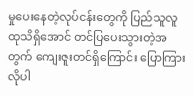မှုပေးနေတဲ့လုပ်ငန်းတွေကို ပြည်သူလူထုသိရှိအောင် တင်ပြပေးသွားတဲ့အတွက် ကျေးဇူးတင်ရှိကြောင်း ပြောကြားလိုပါ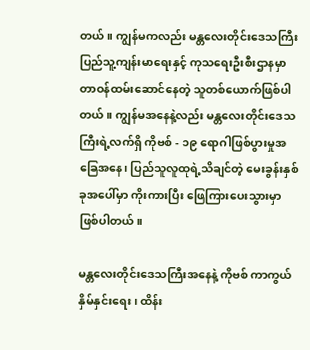တယ်။ ကျွန်မကလည်း မန္တလေးတိုင်းဒေသကြီး ပြည်သူ့ကျန်းမာရေးနှင့် ကုသရေးဦးစီးဌာနမှာ တာဝန်ထမ်းဆောင်နေတဲ့ သူတစ်ယောက်ဖြစ်ပါတယ်။ ကျွန်မအနေနဲ့လည်း မန္တလေးတိုင်းဒေသကြီးရဲ့လက်ရှိ ကိုဗစ် - ၁၉ ရောဂါဖြစ်ပွားမှုအခြေအနေ၊ ပြည်သူလူထုရဲ့သိချင်တဲ့ မေးခွန်းနှစ်ခုအပေါ်မှာ ကိုးကားပြီး ဖြေကြားပေးသွားမှာ ဖြစ်ပါတယ်။

မန္တလေးတိုင်းဒေသကြီးအနေနဲ့ ကိုဗစ် ကာကွယ်နှိမ်နှင်းရေး၊ ထိန်း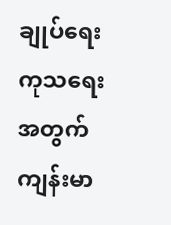ချုပ်ရေးကုသရေးအတွက် ကျန်းမာ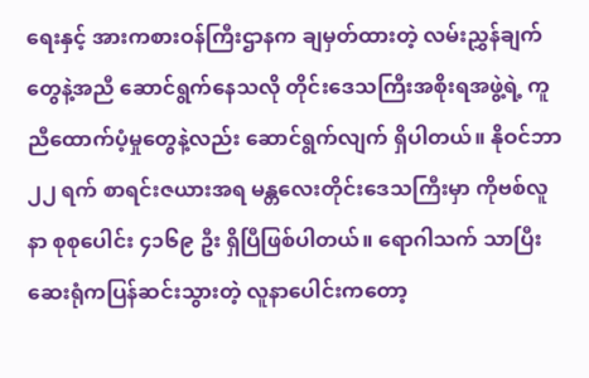ရေးနှင့် အားကစားဝန်ကြီးဌာနက ချမှတ်ထားတဲ့ လမ်းညွှန်ချက်တွေနဲ့အညီ ဆောင်ရွက်နေသလို တိုင်းဒေသကြီးအစိုးရအဖွဲ့ရဲ့ ကူညီထောက်ပံ့မှုတွေနဲ့လည်း ဆောင်ရွက်လျက် ရှိပါတယ်။ နိုဝင်ဘာ ၂၂ ရက် စာရင်းဇယားအရ မန္တလေးတိုင်းဒေသကြီးမှာ ကိုဗစ်လူနာ စုစုပေါင်း ၄၁၆၉ ဦး ရှိပြီဖြစ်ပါတယ်။ ရောဂါသက် သာပြီး ဆေးရုံကပြန်ဆင်းသွားတဲ့ လူနာပေါင်းကတော့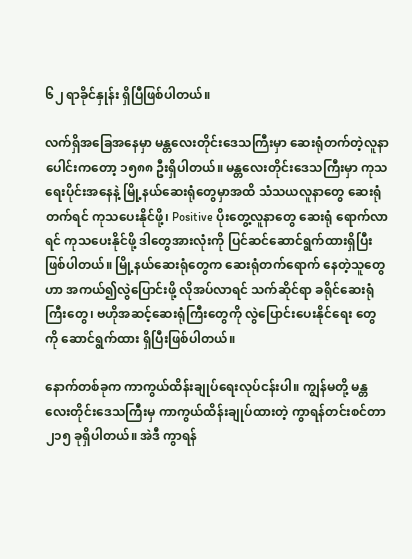၆၂ ရာခိုင်နှုန်း ရှိပြီဖြစ်ပါတယ်။

လက်ရှိအခြေအနေမှာ မန္တလေးတိုင်းဒေသကြီးမှာ ဆေးရုံတက်တဲ့လူနာပေါင်းကတော့ ၁၅၈၈ ဦးရှိပါတယ်။ မန္တလေးတိုင်းဒေသကြီးမှာ ကုသရေးပိုင်းအနေနဲ့ မြို့နယ်ဆေးရုံတွေမှာအထိ သံသယလူနာတွေ ဆေးရုံတက်ရင် ကုသပေးနိုင်ဖို့၊ Positive ပိုးတွေ့လူနာတွေ ဆေးရုံ ရောက်လာရင် ကုသပေးနိုင်ဖို့ ဒါတွေအားလုံးကို ပြင်ဆင်ဆောင်ရွက်ထားရှိပြီး ဖြစ်ပါတယ်။ မြို့နယ်ဆေးရုံတွေက ဆေးရုံတက်ရောက် နေတဲ့သူတွေဟာ အကယ်၍လွဲပြောင်းဖို့ လိုအပ်လာရင် သက်ဆိုင်ရာ ခရိုင်ဆေးရုံကြီးတွေ၊ ဗဟိုအဆင့်ဆေးရုံကြီးတွေကို လွဲပြောင်းပေးနိုင်ရေး တွေကို ဆောင်ရွက်ထား ရှိပြီးဖြစ်ပါတယ်။

နောက်တစ်ခုက ကာကွယ်ထိန်းချုပ်ရေးလုပ်ငန်းပါ။ ကျွန်မတို့ မန္တလေးတိုင်းဒေသကြီးမှ ကာကွယ်ထိန်းချုပ်ထားတဲ့ ကွာရန်တင်းစင်တာ ၂၁၅ ခုရှိပါတယ်။ အဲဒီ ကွာရန်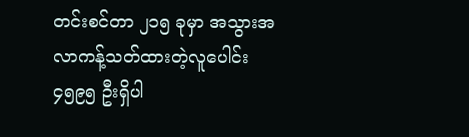တင်းစင်တာ ၂၁၅ ခုမှာ အသွားအလာကန့်သတ်ထားတဲ့လူပေါင်း ၄၅၉၅ ဦးရှိပါ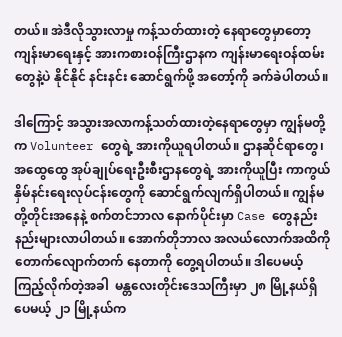တယ်။ အဲဒီလိုသွားလာမှု ကန့်သတ်ထားတဲ့ နေရာတွေမှာတော့ ကျန်းမာရေးနှင့် အားကစားဝန်ကြီးဌာနက ကျန်းမာရေးဝန်ထမ်း တွေနဲ့ပဲ နိုင်နိုင် နင်းနင်း ဆောင်ရွက်ဖို့ အတော့်ကို ခက်ခဲပါတယ်။

ဒါကြောင့် အသွားအလာကန့်သတ်ထားတဲ့နေရာတွေမှာ ကျွန်မတို့က Volunteer တွေရဲ့ အားကိုယူရပါတယ်။ ဌာနဆိုင်ရာတွေ၊ အထွေထွေ အုပ်ချုပ်ရေးဦးစီးဌာနတွေရဲ့ အားကိုယူပြီး ကာကွယ်နှိမ်နင်းရေးလုပ်ငန်းတွေကို ဆောင်ရွက်လျက်ရှိပါတယ်။ ကျွန်မတို့တိုင်းအနေနဲ့ စက်တင်ဘာလ နောက်ပိုင်းမှာ Case တွေနည်းနည်းများလာပါတယ်။ အောက်တိုဘာလ အလယ်လောက်အထိကို တောက်လျောက်တက် နေတာကို တွေ့ရပါတယ်။ ဒါပေမယ့် ကြည့်လိုက်တဲ့အခါ  မန္တလေးတိုင်းဒေသကြီးမှာ ၂၈ မြို့နယ်ရှိပေမယ့် ၂၁ မြို့နယ်က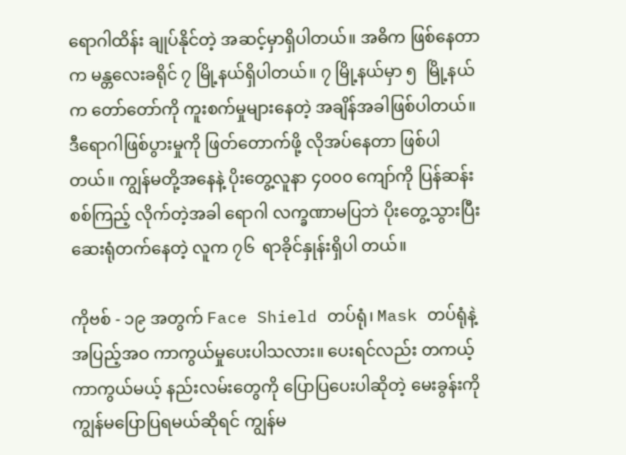ရောဂါထိန်း ချုပ်နိုင်တဲ့ အဆင့်မှာရှိပါတယ်။ အဓိက ဖြစ်နေတာက မန္တလေးခရိုင် ၇ မြို့နယ်ရှိပါတယ်။ ၇ မြို့နယ်မှာ ၅  မြို့နယ်က တော်တော်ကို ကူးစက်မှုများနေတဲ့ အချိန်အခါဖြစ်ပါတယ်။ ဒီရောဂါဖြစ်ပွားမှုကို ဖြတ်တောက်ဖို့ လိုအပ်နေတာ ဖြစ်ပါတယ်။ ကျွန်မတို့အနေနဲ့ ပိုးတွေ့လူနာ ၄၀၀၀ ကျော်ကို ပြန်ဆန်းစစ်ကြည့် လိုက်တဲ့အခါ ရောဂါ လက္ခဏာမပြဘဲ ပိုးတွေ့သွားပြီး ဆေးရုံတက်နေတဲ့ လူက ၇၆  ရာခိုင်နှုန်းရှိပါ တယ်။

ကိုဗစ် - ၁၉ အတွက် Face Shield တပ်ရုံ၊ Mask တပ်ရုံနဲ့ အပြည့်အဝ ကာကွယ်မှုပေးပါသလား။ ပေးရင်လည်း တကယ့်ကာကွယ်မယ့် နည်းလမ်းတွေကို ပြောပြပေးပါဆိုတဲ့ မေးခွန်းကို ကျွန်မပြောပြရမယ်ဆိုရင် ကျွန်မ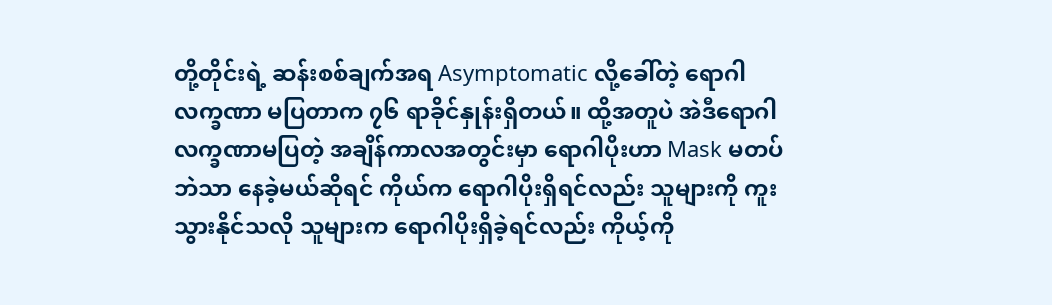တို့တိုင်းရဲ့ ဆန်းစစ်ချက်အရ Asymptomatic လို့ခေါ်တဲ့ ရောဂါလက္ခဏာ မပြတာက ၇၆ ရာခိုင်နှုန်းရှိတယ်။ ထို့အတူပဲ အဲဒီရောဂါလက္ခဏာမပြတဲ့ အချိန်ကာလအတွင်းမှာ ရောဂါပိုးဟာ Mask မတပ်ဘဲသာ နေခဲ့မယ်ဆိုရင် ကိုယ်က ရောဂါပိုးရှိရင်လည်း သူများကို ကူးသွားနိုင်သလို သူများက ရောဂါပိုးရှိခဲ့ရင်လည်း ကိုယ့်ကို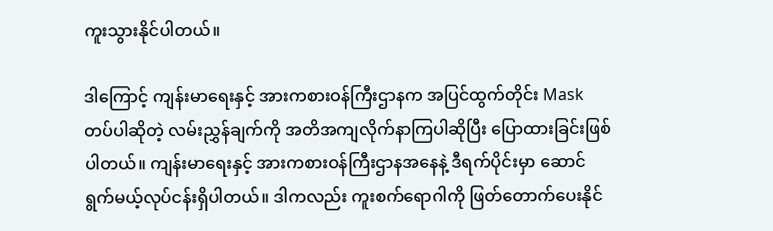ကူးသွားနိုင်ပါတယ်။

ဒါကြောင့် ကျန်းမာရေးနှင့် အားကစားဝန်ကြီးဌာနက အပြင်ထွက်တိုင်း Mask တပ်ပါဆိုတဲ့ လမ်းညွှန်ချက်ကို အတိအကျလိုက်နာကြပါဆိုပြီး ပြောထားခြင်းဖြစ်ပါတယ်။ ကျန်းမာရေးနှင့် အားကစားဝန်ကြီးဌာနအနေနဲ့ ဒီရက်ပိုင်းမှာ ဆောင်ရွက်မယ့်လုပ်ငန်းရှိပါတယ်။ ဒါကလည်း ကူးစက်ရောဂါကို ဖြတ်တောက်ပေးနိုင်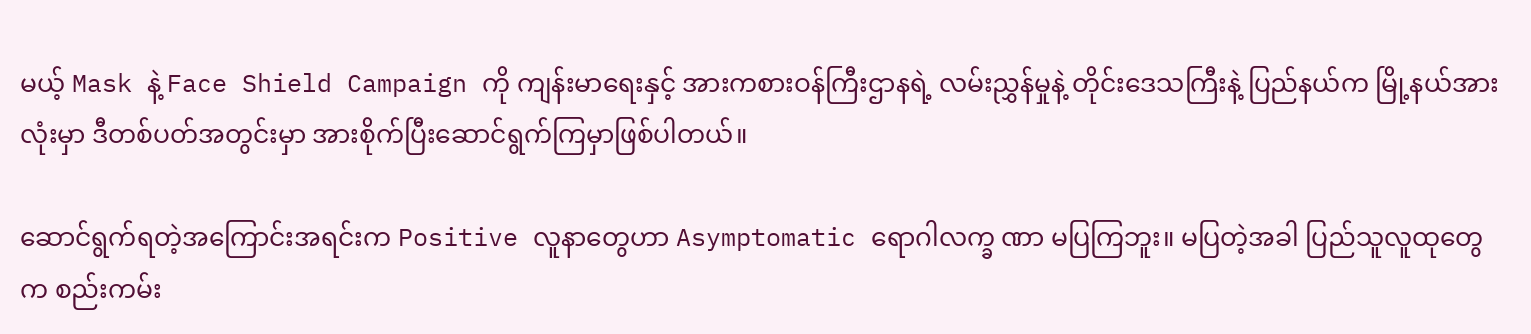မယ့် Mask နဲ့ Face Shield Campaign ကို ကျန်းမာရေးနှင့် အားကစားဝန်ကြီးဌာနရဲ့ လမ်းညွှန်မှုနဲ့ တိုင်းဒေသကြီးနဲ့ ပြည်နယ်က မြို့နယ်အားလုံးမှာ ဒီတစ်ပတ်အတွင်းမှာ အားစိုက်ပြီးဆောင်ရွက်ကြမှာဖြစ်ပါတယ်။

ဆောင်ရွက်ရတဲ့အကြောင်းအရင်းက Positive လူနာတွေဟာ Asymptomatic ရောဂါလက္ခ ဏာ မပြကြဘူး။ မပြတဲ့အခါ ပြည်သူလူထုတွေက စည်းကမ်း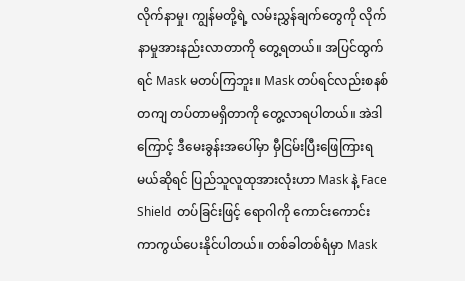လိုက်နာမှု၊ ကျွန်မတို့ရဲ့ လမ်းညွှန်ချက်တွေကို လိုက်နာမှုအားနည်းလာတာကို တွေ့ရတယ်။ အပြင်ထွက်ရင် Mask မတပ်ကြဘူး။ Mask တပ်ရင်လည်းစနစ်တကျ တပ်တာမရှိတာကို တွေ့လာရပါတယ်။ အဲဒါကြောင့် ဒီမေးခွန်းအပေါ်မှာ မှီငြမ်းပြီးဖြေကြားရမယ်ဆိုရင် ပြည်သူလူထုအားလုံးဟာ Mask နဲ့ Face Shield  တပ်ခြင်းဖြင့် ရောဂါကို ကောင်းကောင်း ကာကွယ်ပေးနိုင်ပါတယ်။ တစ်ခါတစ်ရံမှာ Mask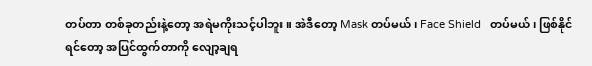တပ်တာ တစ်ခုတည်းနဲ့တော့ အရဲမကိုးသင့်ပါဘူး။ အဲဒီတော့ Mask တပ်မယ်၊ Face Shield   တပ်မယ်၊ ဖြစ်နိုင်ရင်တော့ အပြင်ထွက်တာကို လျော့ချရ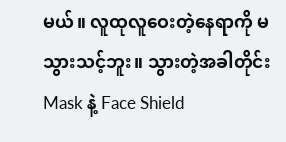မယ်။ လူထုလူဝေးတဲ့နေရာကို မသွားသင့်ဘူး။ သွားတဲ့အခါတိုင်း Mask နဲ့ Face Shield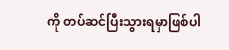ကို တပ်ဆင်ပြီးသွားရမှာဖြစ်ပါ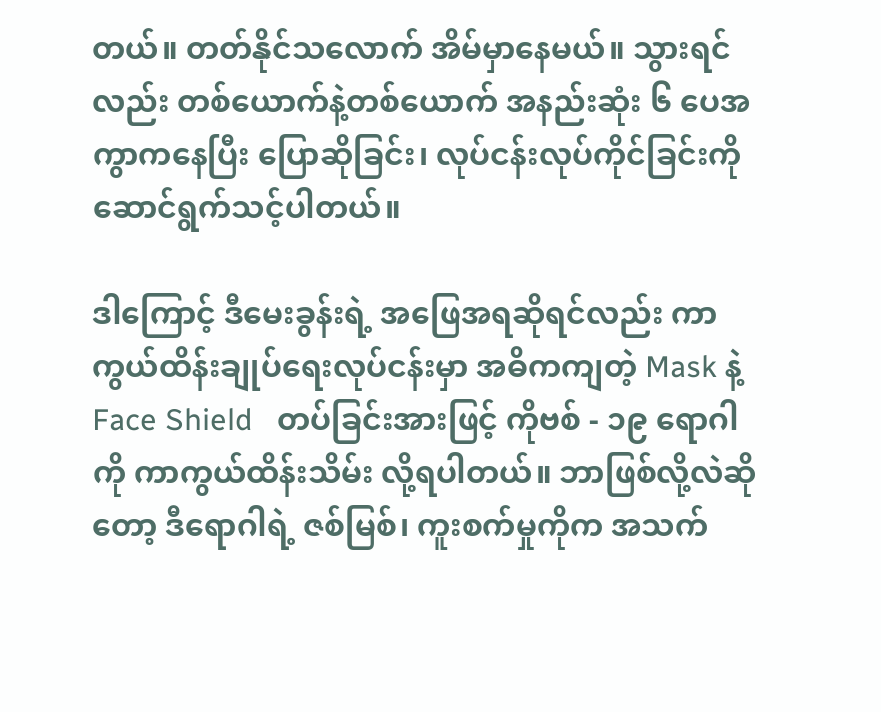တယ်။ တတ်နိုင်သလောက် အိမ်မှာနေမယ်။ သွားရင်လည်း တစ်ယောက်နဲ့တစ်ယောက် အနည်းဆုံး ၆ ပေအကွာကနေပြီး ပြောဆိုခြင်း၊ လုပ်ငန်းလုပ်ကိုင်ခြင်းကို ဆောင်ရွက်သင့်ပါတယ်။

ဒါကြောင့် ဒီမေးခွန်းရဲ့ အဖြေအရဆိုရင်လည်း ကာကွယ်ထိန်းချုပ်ရေးလုပ်ငန်းမှာ အဓိကကျတဲ့ Mask နဲ့ Face Shield   တပ်ခြင်းအားဖြင့် ကိုဗစ် - ၁၉ ရောဂါကို ကာကွယ်ထိန်းသိမ်း လို့ရပါတယ်။ ဘာဖြစ်လို့လဲဆိုတော့ ဒီရောဂါရဲ့ ဇစ်မြစ်၊ ကူးစက်မှုကိုက အသက်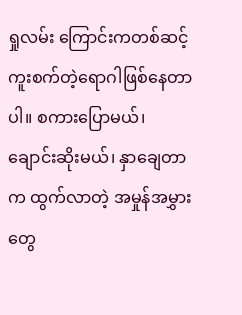ရှုလမ်း ကြောင်းကတစ်ဆင့် ကူးစက်တဲ့ရောဂါဖြစ်နေတာပါ။ စကားပြောမယ်၊ ချောင်းဆိုးမယ်၊ နှာချေတာက ထွက်လာတဲ့ အမှုန်အမွှားတွေ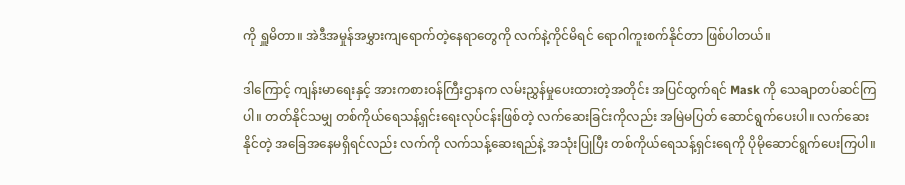ကို ရှူမိတာ။ အဲဒီအမှုန်အမွှားကျရောက်တဲ့နေရာတွေကို လက်နဲ့ကိုင်မိရင် ရောဂါကူးစက်နိုင်တာ ဖြစ်ပါတယ်။

ဒါကြောင့် ကျန်းမာရေးနှင့် အားကစားဝန်ကြီးဌာနက လမ်းညွှန်မှုပေးထားတဲ့အတိုင်း အပြင်ထွက်ရင် Mask ကို သေချာတပ်ဆင်ကြပါ။ တတ်နိုင်သမျှ တစ်ကိုယ်ရေသန့်ရှင်းရေးလုပ်ငန်းဖြစ်တဲ့ လက်ဆေးခြင်းကိုလည်း အမြဲမပြတ် ဆောင်ရွက်ပေးပါ။ လက်ဆေးနိုင်တဲ့ အခြေအနေမရှိရင်လည်း လက်ကို လက်သန့်ဆေးရည်နဲ့ အသုံးပြုပြီး တစ်ကိုယ်ရေသန့်ရှင်းရေကို ပိုမိုဆောင်ရွက်ပေးကြပါ။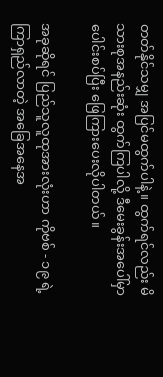တတ်နိုင်သမျှ အပြင်မထွက်ပါနဲ့။ ထွက်ရင်လည်း မိသားစုအနည်းဆုံး ထွက်ကြပါလို့ ဒီမေးခွန်းအပေါ်မှာ ပေါင်းစပ်ပြီး ဖြေကြားပေးလိုပါတယ်။

အခုဆိုရင် ပြည်သူလူထုအားလုံးဟာ ကိုဗစ် - ၁၉ ရဲ့ ကြာရှည်လာတဲ့ အခြေအနေအ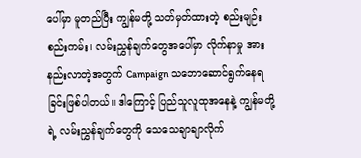ပေါ်မှာ မူတည်ပြီး ကျွန်မတို့ သတ်မှတ်ထားတဲ့ စည်းမျဉ်းစည်းကမ်း၊ လမ်းညွှန်ချက်တွေအပေါ်မှာ လိုက်နာမှု အားနည်းလာတဲ့အတွက် Campaign သဘောဆောင်ရွက်နေရခြင်းဖြစ်ပါတယ်။ ဒါကြောင့် ပြည်သူလူထုအနေနဲ့ ကျွန်မတို့ရဲ့ လမ်းညွှန်ချက်တွေကို သေသေချာချာလိုက်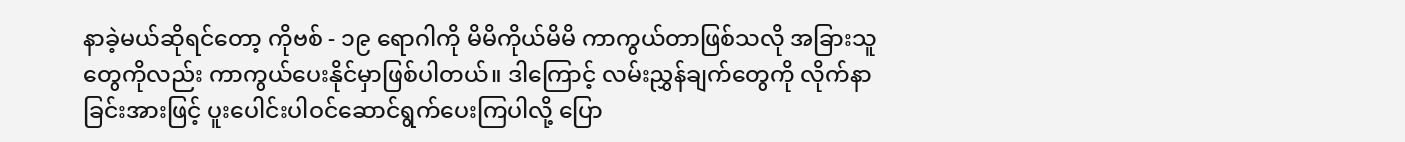နာခဲ့မယ်ဆိုရင်တော့ ကိုဗစ် - ၁၉ ရောဂါကို မိမိကိုယ်မိမိ ကာကွယ်တာဖြစ်သလို အခြားသူတွေကိုလည်း ကာကွယ်ပေးနိုင်မှာဖြစ်ပါတယ်။ ဒါကြောင့် လမ်းညွှန်ချက်တွေကို လိုက်နာခြင်းအားဖြင့် ပူးပေါင်းပါဝင်ဆောင်ရွက်ပေးကြပါလို့ ပြော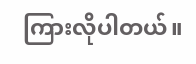ကြားလိုပါတယ်။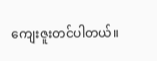ကျေးဇူးတင်ပါတယ်။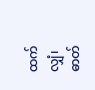ထက်လျှံ၊ ဓာတ်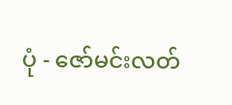ပုံ - ဇော်မင်းလတ်